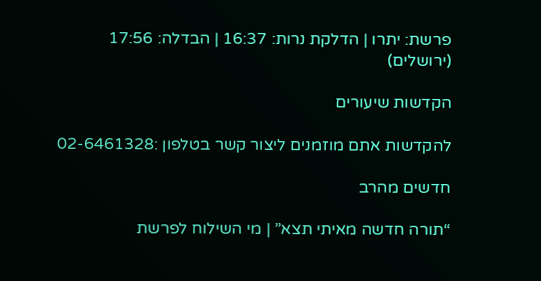פרשת: יתרו | הדלקת נרות: 16:37 | הבדלה: 17:56 (ירושלים)

הקדשות שיעורים

להקדשות אתם מוזמנים ליצור קשר בטלפון :02-6461328

חדשים מהרב

“תורה חדשה מאיתי תצא” | מי השילוח לפרשת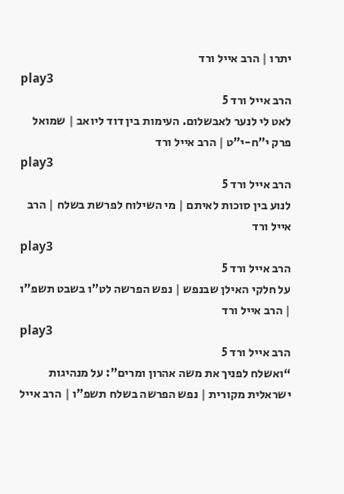יתרו | הרב אייל ורד
play3
הרב אייל ורד 5
לאט לי לנער לאבשלום. העימות בין דוד ליואב | שמואל פרק י”ח-י”ט | הרב אייל ורד
play3
הרב אייל ורד 5
לנוע בין סוכות לאיתם | מי השילוח לפרשת בשלח | הרב אייל ורד
play3
הרב אייל ורד 5
על חלקי האילן שבנפש | נפש הפרשה לט”ו בשבט תשפ”ו | הרב אייל ורד
play3
הרב אייל ורד 5
“ואשלח לפניך את משה אהרון ומרים”: על מנהיגות ישראלית מקורית | נפש הפרשה בשלח תשפ”ו | הרב אייל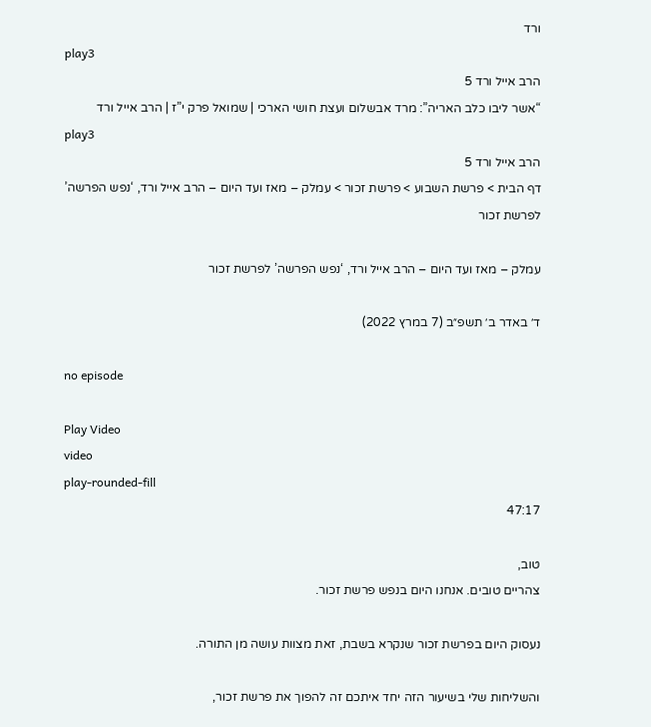ורד
play3
הרב אייל ורד 5
“אשר ליבו כלב האריה”: מרד אבשלום ועצת חושי הארכי | שמואל פרק י”ז | הרב אייל ורד
play3
הרב אייל ורד 5
דף הבית > פרשת השבוע > פרשת זכור > עמלק – מאז ועד היום – הרב אייל ורד, ‘נפש הפרשה’ לפרשת זכור

עמלק – מאז ועד היום – הרב אייל ורד, ‘נפש הפרשה’ לפרשת זכור

ד׳ באדר ב׳ תשפ״ב (7 במרץ 2022)

no episode

Play Video
video
play-rounded-fill
47:17

טוב,
צהריים טובים. אנחנו היום בנפש פרשת זכור.

נעסוק היום בפרשת זכור שנקרא בשבת, זאת מצוות עושה מן התורה.

והשליחות שלי בשיעור הזה יחד איתכם זה להפוך את פרשת זכור,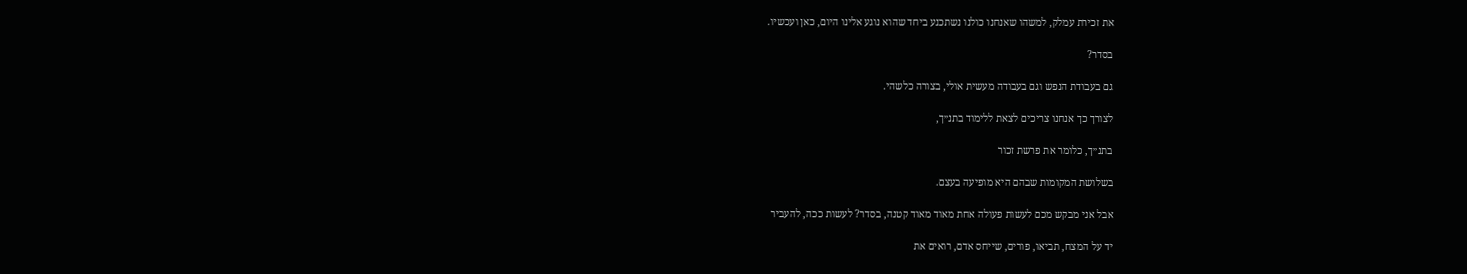את זכירת עמלק, למשהו שאנחנו כולנו נשתכנע ביחד שהוא נוגע אלינו היום, כאן ועכשיו.

בסדר?

גם בעבודת הנפש וגם בעבודה מעשית אולי, בצורה כלשהי.

לצורך כך אנחנו צריכים לצאת ללימוד בתנ״ך,

בתנ״ך, כלומר את פרשת זכור

בשלושת המקומות שבהם היא מופיעה בעצם.

אבל אני מבקש מכם לעשות פעולה אחת מאוד מאוד קטנה, בסדר? לעשות ככה, להעביר

יד על המצח, תביאו, פורים, שייחס אדם, רואים את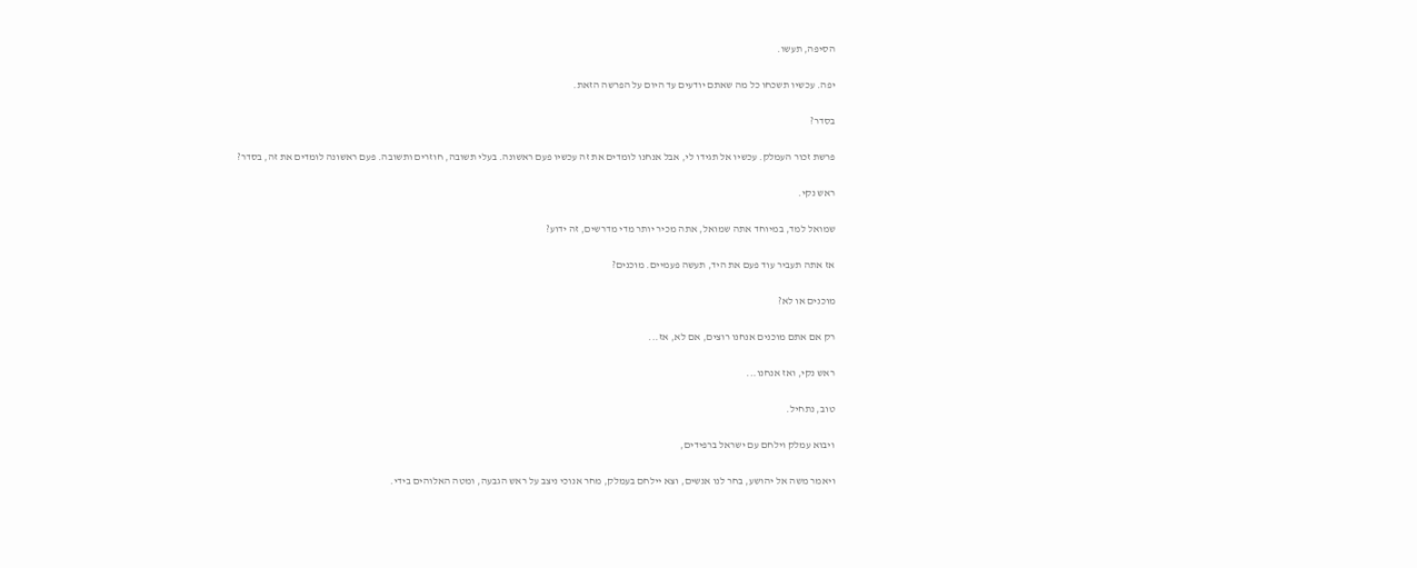הסיפה, תעשו.

יפה. עכשיו תשכחו כל מה שאתם יודעים עד היום על הפרשה הזאת.

בסדר?

פרשת זכור העמלק. עכשיו אל תגידו לי, אבל אנחנו לומדים את זה עכשיו פעם ראשונה. בעלי תשובה, חוזרים ותשובה. פעם ראשונה לומדים את זה, בסדר?

ראש נקי.

שמואל למד, במיוחד אתה שמואל, אתה מכיר יותר מדי מדרשים, זה ידוע?

אז אתה תעביר עוד פעם את היד, תעשה פעמיים. מוכנים?

מוכנים או לא?

רק אם אתם מוכנים אנחנו רוצים, אם לא, אז...

ראש נקי, ואז אנחנו...

טוב, נתחיל.

ויבוא עמלק וילחם עם ישראל ברפידים,

ויאמר משה אל יהושע, בחר לנו אנשים, וצא יילחם בעמלק, מחר אנוכי ניצב על ראש הגבעה, ומטה האלוהים בידי.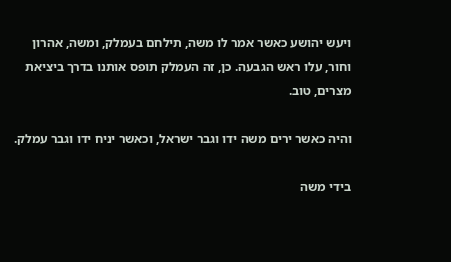ויעש יהושע כאשר אמר לו משה, תילחם בעמלק, ומשה, אהרון וחור, עלו ראש הגבעה. כן, זה העמלק תופס אותנו בדרך ביציאת מצרים, טוב.

והיה כאשר ירים משה ידו וגבר ישראל, וכאשר יניח ידו וגבר עמלק.

בידי משה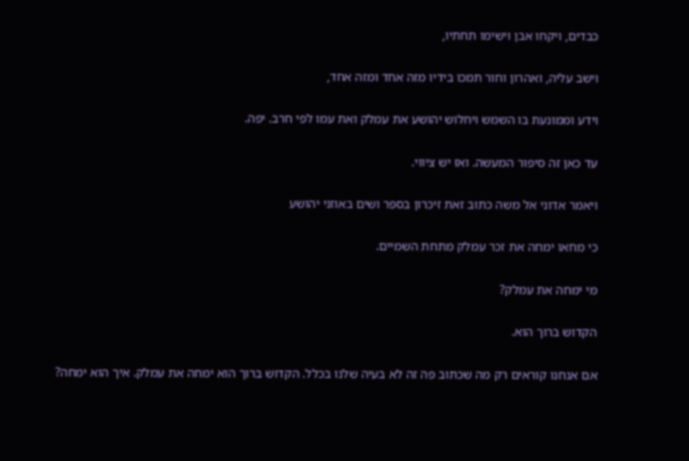כבדים, ויקחו אבן וישימו תחתיו,

וישב עליה, ואהרון וחור תמכו בידיו מזה אחד ומזה אחד,

וידע וממונעת בו השמש ויחלוש יהושע את עמלק ואת עמו לפי חרב. יפה.

עד כאן זה סיפור המעשה. ואז יש ציווי.

ויאמר אדוני אל משה כתוב זאת זיכרון בספר ושים באוזני יהושע

כי מחאו ימחה את זכר עמלק מתחת השמיים.

מי ימחה את עמלק?

הקדוש ברוך הוא.

אם אנחנו קוראים רק מה שכתוב פה זה לא בעיה שלנו בכלל. הקדוש ברוך הוא ימחה את עמלק. איך הוא ימחה?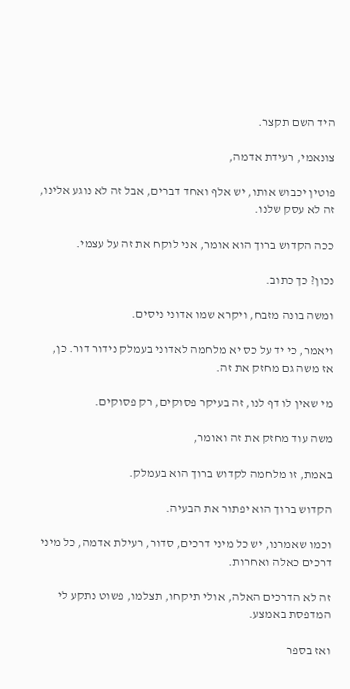היד השם תקצר.

צונאמי, רעידת אדמה,

פוטין יכבוש אותו, יש אלף ואחד דברים, אבל זה לא נוגע אלינו, זה לא עסק שלנו.

ככה הקדוש ברוך הוא אומר, אני לוקח את זה על עצמי.

נכון? כך כתוב.

ומשה בונה מזבח, ויקרא שמו אדוני ניסים.

ויאמר, כי יד על כס יא מלחמה לאדוני בעמלק נידור דור. כן, אז משה גם מחזק את זה.

מי שאין לו דף לנו, זה בעיקר פסוקים, רק פסוקים.

משה עוד מחזק את זה ואומר,

באמת, זו מלחמה לקדוש ברוך הוא בעמלק.

הקדוש ברוך הוא יפתור את הבעיה.

וכמו שאמרנו, יש כל מיני דרכים, סדור, רעילת אדמה, כל מיני דרכים כאלה ואחרות.

זה לא הדרכים האלה, אולי תיקחו, תצלמו, פשוט נתקע לי המדפסת באמצע.

ואז בספר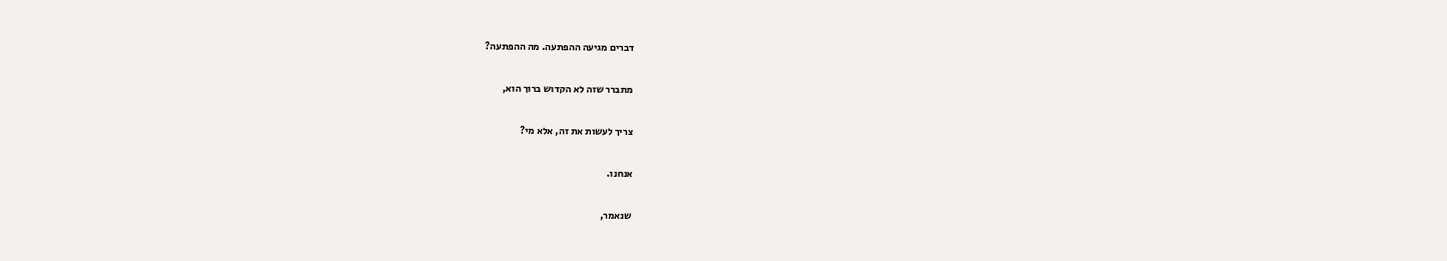דברים מגיעה ההפתעה. מה ההפתעה?

מתברר שזה לא הקדוש ברוך הוא,

צריך לעשות את זה, אלא מי?

אנחנו.

שנאמר,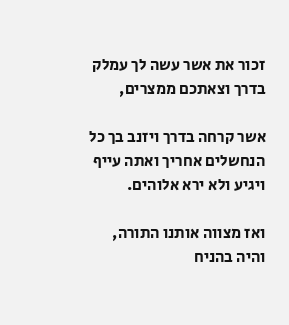זכור את אשר עשה לך עמלק בדרך וצאתכם ממצרים,

אשר קרחה בדרך ויזנב בך כל הנחשלים אחריך ואתה עייף ויגיע ולא ירא אלוהים.

ואז מצווה אותנו התורה, והיה בהניח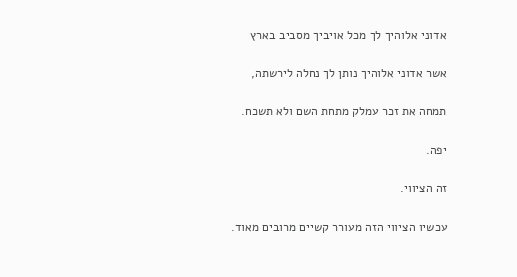אדוני אלוהיך לך מכל אויביך מסביב בארץ

אשר אדוני אלוהיך נותן לך נחלה לירשתה,

תמחה את זכר עמלק מתחת השם ולא תשכח.

יפה.

זה הציווי.

עכשיו הציווי הזה מעורר קשיים מרובים מאוד.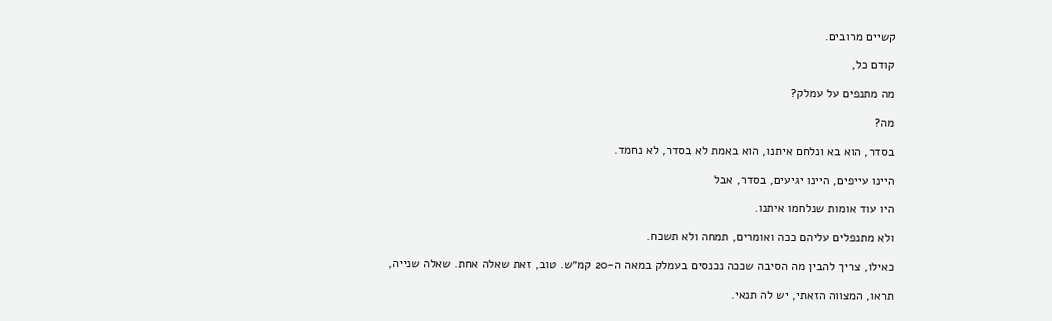קשיים מרובים.

קודם כל,

מה מתנפים על עמלק?

מה?

בסדר, הוא בא ונלחם איתנו, הוא באמת לא בסדר, לא נחמד.

היינו עייפים, היינו יגיעים, בסדר, אבל

היו עוד אומות שנלחמו איתנו.

ולא מתנפלים עליהם ככה ואומרים, תמחה ולא תשכח.

כאילו, צריך להבין מה הסיבה שככה נכנסים בעמלק במאה ה-20 קמ״ש. טוב, זאת שאלה אחת. שאלה שנייה,

תראו, המצווה הזאתי, יש לה תנאי.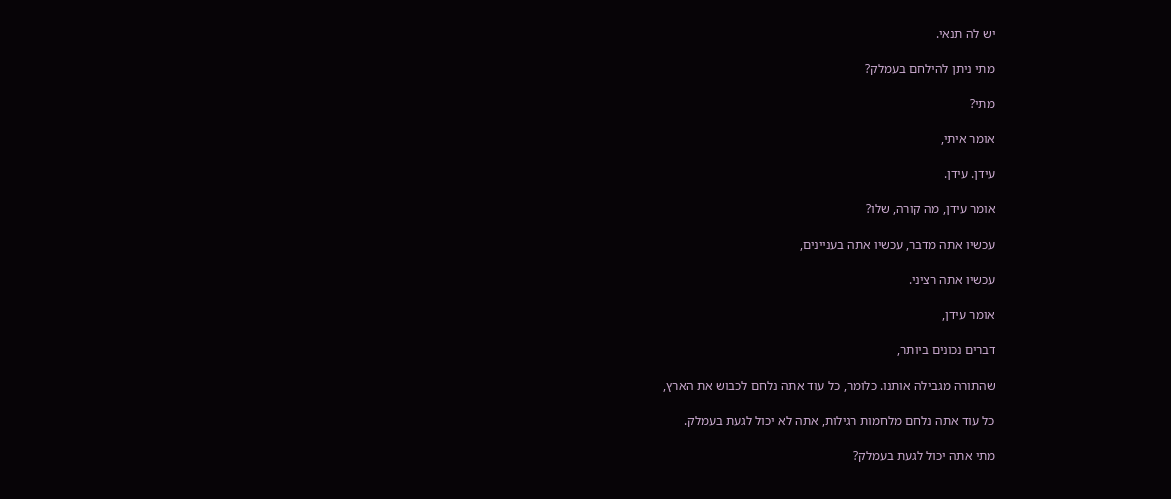יש לה תנאי.

מתי ניתן להילחם בעמלק?

מתי?

אומר איתי,

עידן. עידן.

אומר עידן, מה קורה, שלו?

עכשיו אתה מדבר, עכשיו אתה בעניינים,

עכשיו אתה רציני.

אומר עידן,

דברים נכונים ביותר,

שהתורה מגבילה אותנו. כלומר, כל עוד אתה נלחם לכבוש את הארץ,

כל עוד אתה נלחם מלחמות רגילות, אתה לא יכול לגעת בעמלק.

מתי אתה יכול לגעת בעמלק?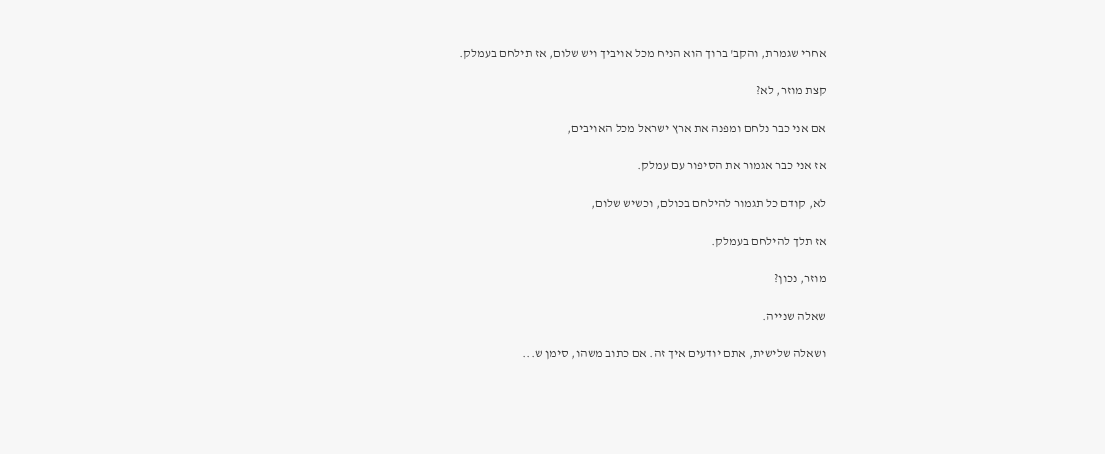אחרי שגמרת, והקב' ברוך הוא הניח מכל אויביך ויש שלום, אז תילחם בעמלק.

קצת מוזר, לא?

אם אני כבר נלחם ומפנה את ארץ ישראל מכל האויבים,

אז אני כבר אגמור את הסיפור עם עמלק.

לא, קודם כל תגמור להילחם בכולם, וכשיש שלום,

אז תלך להילחם בעמלק.

מוזר, נכון?

שאלה שנייה.

ושאלה שלישית, אתם יודעים איך זה. אם כתוב משהו, סימן ש...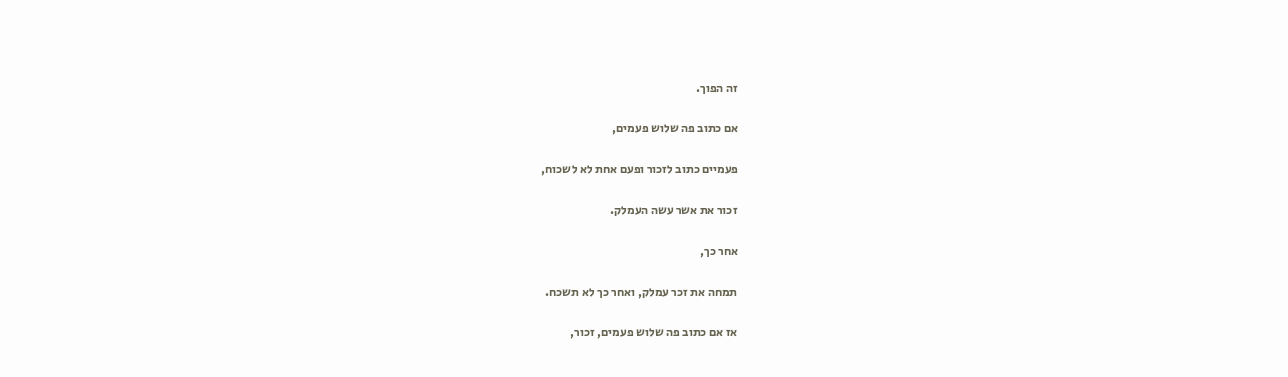זה הפוך.

אם כתוב פה שלוש פעמים,

פעמיים כתוב לזכור ופעם אחת לא לשכוח,

זכור את אשר עשה העמלק.

אחר כך,

תמחה את זכר עמלק, ואחר כך לא תשכח.

אז אם כתוב פה שלוש פעמים, זכור,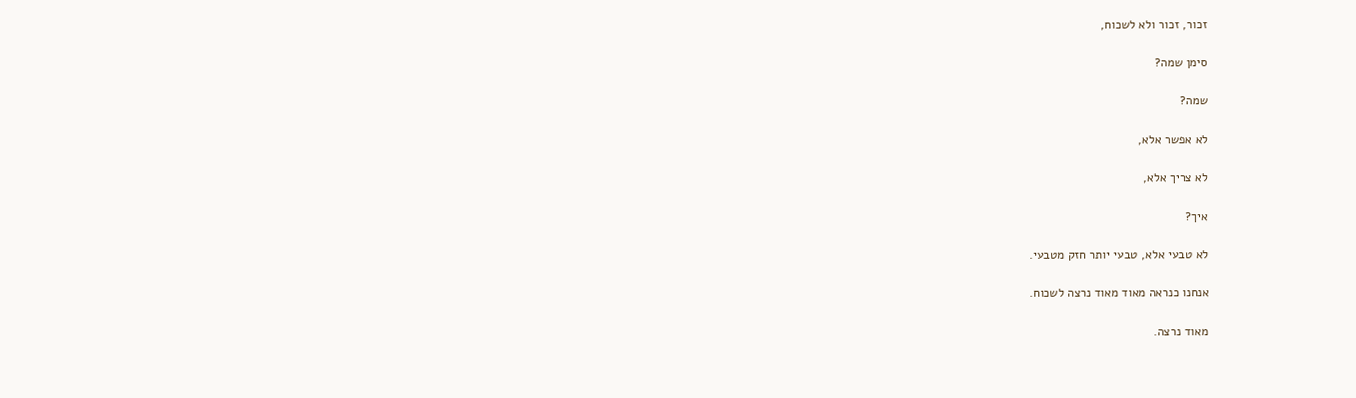זכור, זכור ולא לשכוח,

סימן שמה?

שמה?

לא אפשר אלא,

לא צריך אלא,

איך?

לא טבעי אלא, טבעי יותר חזק מטבעי.

אנחנו כנראה מאוד מאוד נרצה לשכוח.

מאוד נרצה.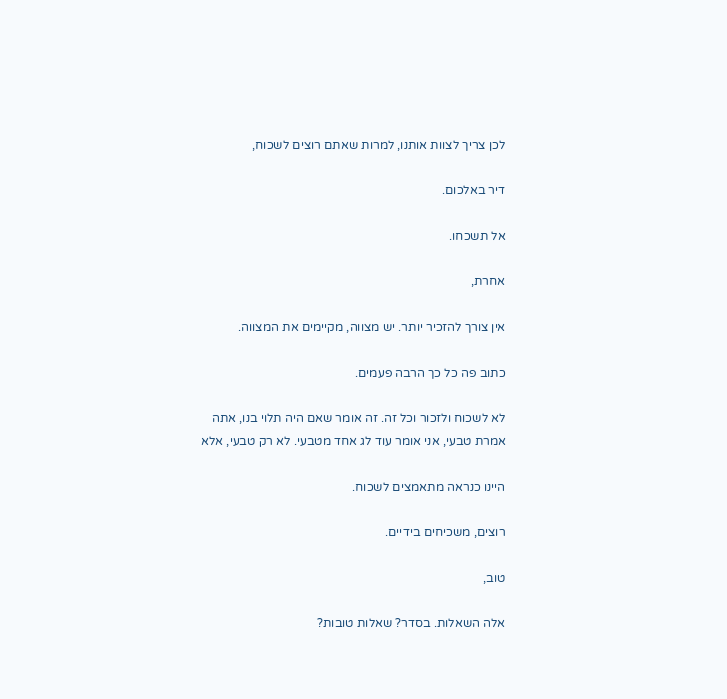לכן צריך לצוות אותנו, למרות שאתם רוצים לשכוח,

דיר באלכום.

אל תשכחו.

אחרת,

אין צורך להזכיר יותר. יש מצווה, מקיימים את המצווה.

כתוב פה כל כך הרבה פעמים.

לא לשכוח ולזכור וכל זה. זה אומר שאם היה תלוי בנו, אתה אמרת טבעי, אני אומר עוד לג אחד מטבעי. לא רק טבעי, אלא

היינו כנראה מתאמצים לשכוח.

רוצים, משכיחים בידיים.

טוב,

אלה השאלות. בסדר? שאלות טובות?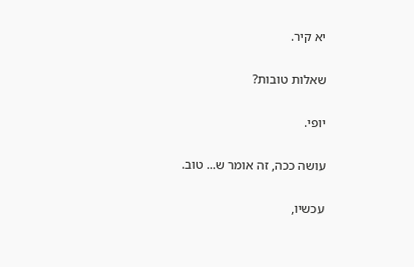יא קיר.

שאלות טובות?

יופי.

עושה ככה, זה אומר ש... טוב.

עכשיו,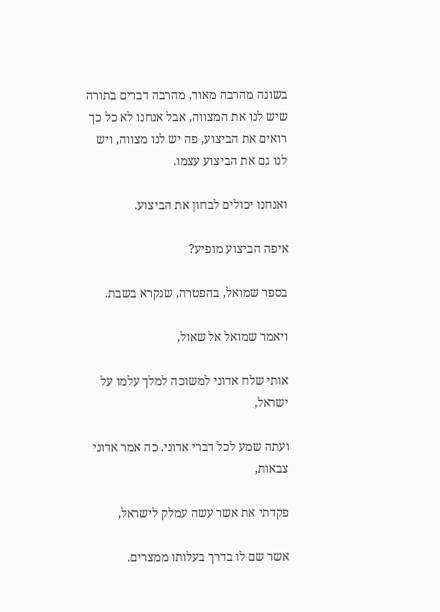בשונה מהרבה מאוד, מהרבה דברים בתורה שיש לנו את המצווה, אבל אנחנו לא כל כך רואים את הביצוע, פה יש לנו מצווה, ויש לנו גם את הביצוע עצמו.

ואנחנו יכולים לבחון את הביצוע.

איפה הביצוע מופיע?

בספר שמואל, בהפטרה, שנקרא בשבת.

ויאמר שמואל אל שאול,

אותי שלח אדוני למשוכה למלך עלמו על ישראל,

ועתה שמע לכל דברי אדוני. כה אמר אדוני צבאות,

פקדתי את אשר עשה עמלק לישראל,

אשר שם לו בדרך בעלותו ממצרים.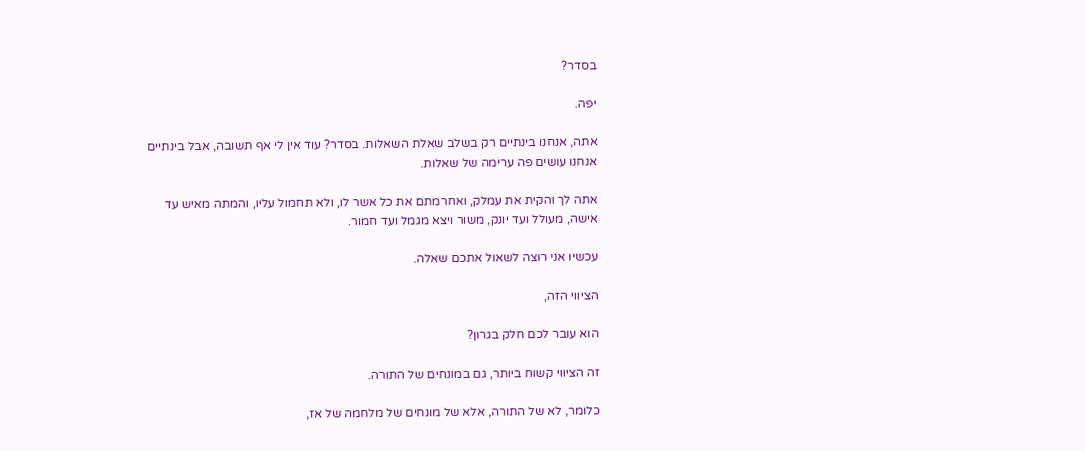בסדר?

יפה.

אתה, אנחנו בינתיים רק בשלב שאלת השאלות. בסדר? עוד אין לי אף תשובה, אבל בינתיים אנחנו עושים פה ערימה של שאלות.

אתה לך והקית את עמלק, ואחרמתם את כל אשר לו, ולא תחמול עליו, והמתה מאיש עד אישה, מעולל ועד יונק, משור ויצא מגמל ועד חמור.

עכשיו אני רוצה לשאול אתכם שאלה.

הציווי הזה,

הוא עובר לכם חלק בגרון?

זה הציווי קשוח ביותר, גם במונחים של התורה.

כלומר, לא של התורה, אלא של מונחים של מלחמה של אז,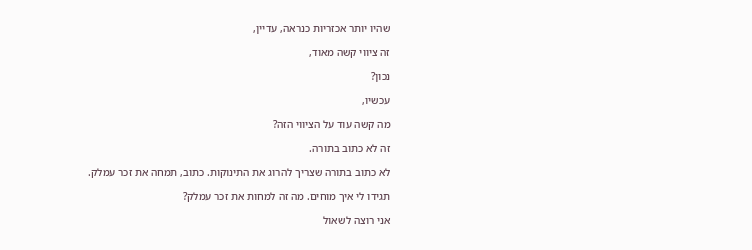שהיו יותר אכזריות כנראה, עדיין,

זה ציווי קשה מאוד,

נכון?

עכשיו,

מה קשה עוד על הציווי הזה?

זה לא כתוב בתורה.

לא כתוב בתורה שצריך להרוג את התינוקות. כתוב, תמחה את זכר עמלק.

תגידו לי איך מוחים. מה זה למחות את זכר עמלק?

אני רוצה לשאול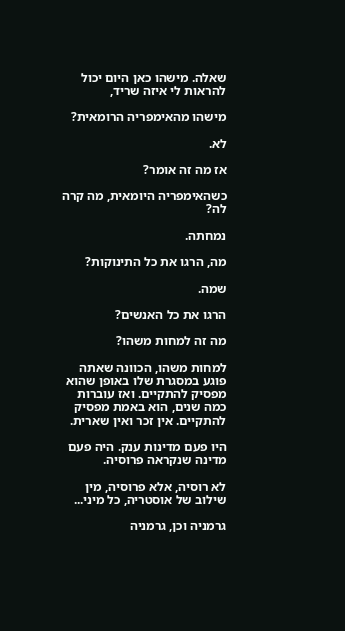שאלה. מישהו כאן היום יכול להראות לי איזה שריד,

מישהו מהאימפריה הרומאית?

לא.

אז מה זה אומר?

כשהאימפריה היומאית, מה קרה לה?

נמחתה.

מה, הרגו את כל התינוקות?

שמה.

הרגו את כל האנשים?

מה זה למחות משהו?

למחות משהו, הכוונה שאתה פוגע במסגרת שלו באופן שהוא מפסיק להתקיים. ואז עוברות כמה שנים, הוא באמת מפסיק להתקיים. אין זכר ואין שארית.

היו פעם מדינות ענק. היה פעם מדינה שנקראה פרוסיה.

לא רוסיה, אלא פרוסיה, מין שילוב של אוסטריה, כל מיני...

גרמניה וכן, גרמניה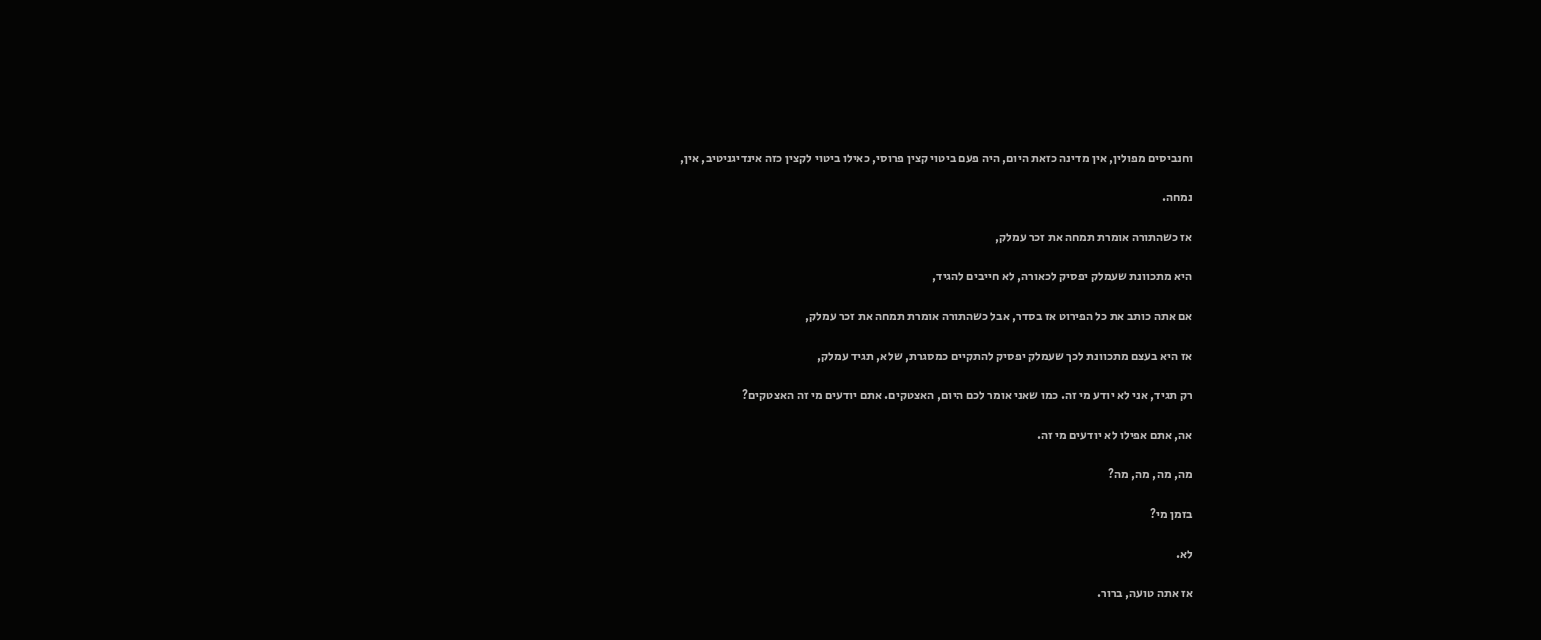וחנביסים מפולין, אין מדינה כזאת היום, היה פעם ביטוי קצין פרוסי, כאילו ביטוי לקצין כזה אינדיגניטיב, אין,

נמחה.

אז כשהתורה אומרת תמחה את זכר עמלק,

היא מתכוונת שעמלק יפסיק לכאורה, לא חייבים להגיד,

אם אתה כותב את כל הפירוט אז בסדר, אבל כשהתורה אומרת תמחה את זכר עמלק,

אז היא בעצם מתכוונת לכך שעמלק יפסיק להתקיים כמסגרת, שלא, תגיד עמלק,

רק תגיד, אני לא יודע מי זה. כמו שאני אומר לכם היום, האצטקים. אתם יודעים מי זה האצטקים?

אה, אתם אפילו לא יודעים מי זה.

מה, מה, מה, מה?

בזמן מי?

לא.

אז אתה טועה, ברור.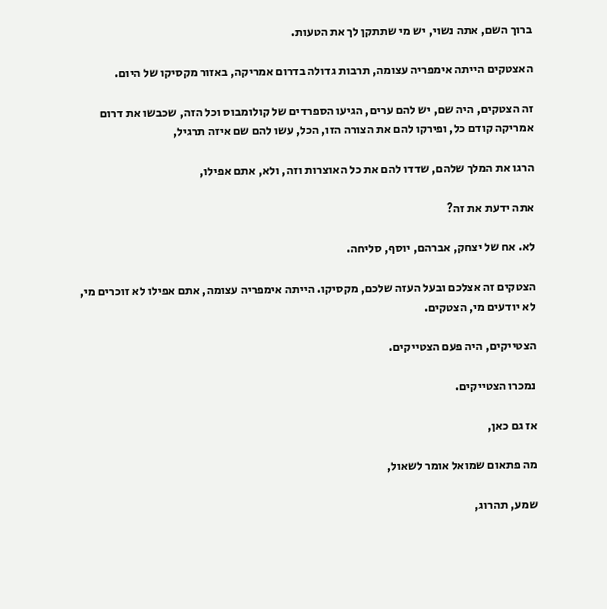ברוך השם, אתה נשוי, יש מי שתתקן לך את הטעות.

האצטקים הייתה אימפריה עצומה, תרבות גדולה בדרום אמריקה, באזור מקסיקו של היום.

זה הצטקים, היה שם, יש להם ערים, הגיעו הספרדים של קולומבוס וכל הזה, שכבשו את דרום אמריקה קודם כל, ופירקו להם את הצורה הזו, הכל, עשו להם שם איזה תרגיל,

הרגו את המלך שלהם, שדדו להם את כל האוצרות וזה, ולא, אתם אפילו,

אתה ידעת את זה?

לא. אח של יצחק, אברהם, יוסף, סליחה.

הצטקים זה אצלכם ובעל העזה שלכם, מקסיקו. הייתה אימפריה עצומה, אתם אפילו לא זוכרים מי, לא יודעים מי, הצטקים.

הצטייקים, היה פעם הצטייקים.

נמכרו הצטייקים.

אז גם כאן,

מה פתאום שמואל אומר לשאול,

שמע, תהרוג,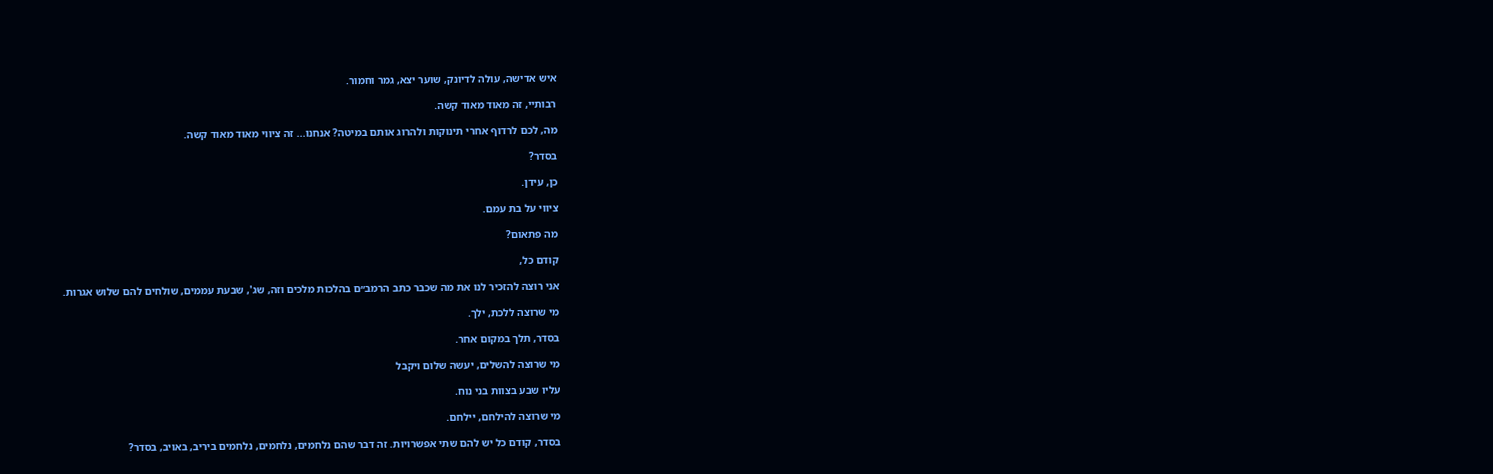איש אדישה, עולה לדיונק, שוער יצא, גמר וחמור.

רבותיי, זה מאוד מאוד קשה.

מה, לכם לרדוף אחרי תינוקות ולהרוג אותם במיטה? אנחנו... זה ציווי מאוד מאוד קשה.

בסדר?

כן, עידן.

ציווי על בת עמם.

מה פתאום?

קודם כל,

אני רוצה להזכיר לנו את מה שכבר כתב הרמב״ם בהלכות מלכים וזה, שג', שבעת עממים, שולחים להם שלוש אגרות.

מי שרוצה ללכת, ילך.

בסדר, תלך במקום אחר.

מי שרוצה להשלים, יעשה שלום ויקבל

עליו שבע בצוות בני נוח.

מי שרוצה להילחם, יילחם.

בסדר, קודם כל יש להם שתי אפשרויות. זה דבר שהם נלחמים, נלחמים, נלחמים ביריב, באויב, בסדר?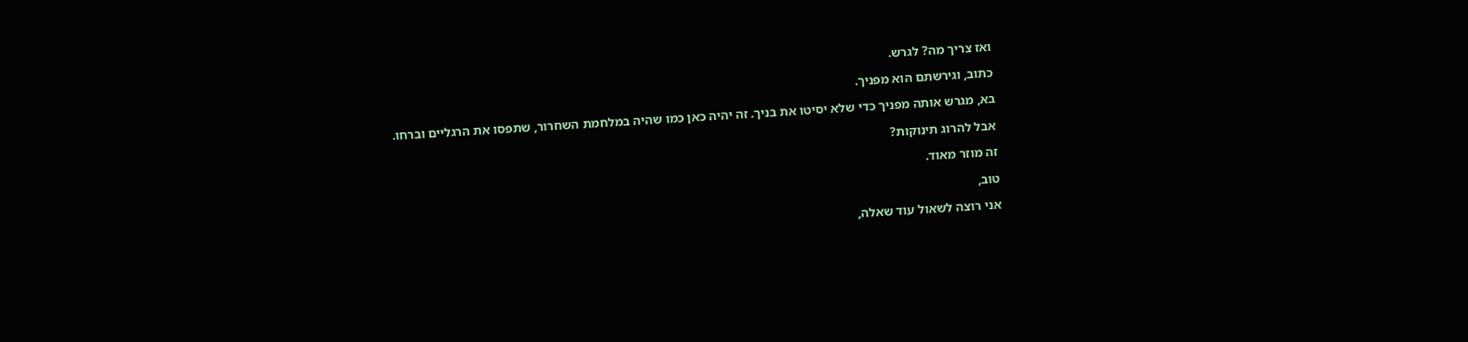ואז צריך מה? לגרש.

כתוב, וגירשתם הוא מפניך.

בא, מגרש אותה מפניך כדי שלא יסיטו את בניך. זה יהיה כאן כמו שהיה במלחמת השחרור, שתפסו את הרגליים וברחו.

אבל להרוג תינוקות?

זה מוזר מאוד.

טוב,

אני רוצה לשאול עוד שאלה,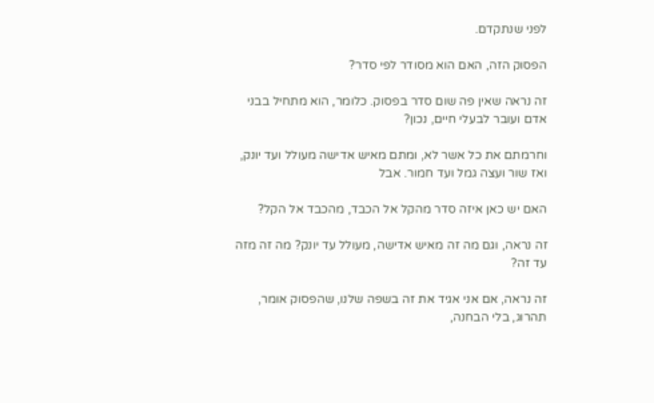לפני שנתקדם.

הפסוק הזה, האם הוא מסודר לפי סדר?

זה נראה שאין פה שום סדר בפסוק. כלומר, הוא מתחיל בבני אדם ועובר לבעלי חיים, נכון?

וחרמתם את כל אשר לא, ומתם מאיש אדישה מעולל ועד יונק, ואז שור ועצה גמל ועד חמור. אבל

האם יש כאן איזה סדר מהקל אל הכבד, מהכבד אל הקל?

זה נראה, וגם מה זה מאיש אדישה, מעולל עד יונק? מה זה מזה עד זה?

זה נראה, אם אני אגיד את זה בשפה שלנו, שהפסוק אומר, תהרוג, בלי הבחנה,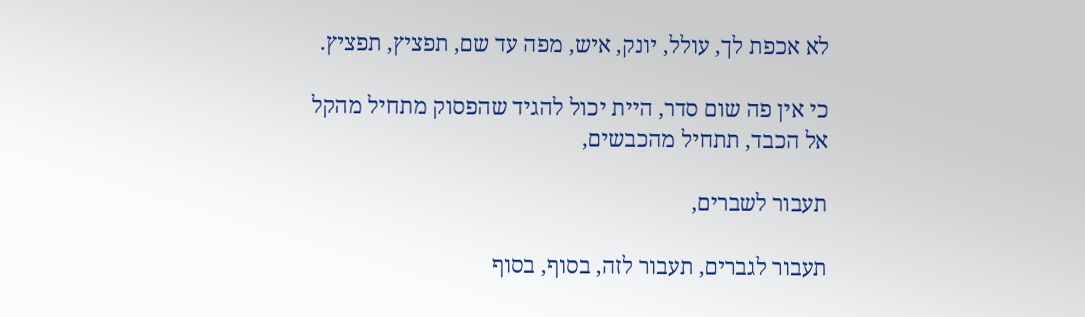לא אכפת לך, עולל, יונק, איש, מפה עד שם, תפציץ, תפציץ.

כי אין פה שום סדר, היית יכול להגיד שהפסוק מתחיל מהקל אל הכבד, תתחיל מהכבשים,

תעבור לשברים,

תעבור לגברים, תעבור לזה, בסוף, בסוף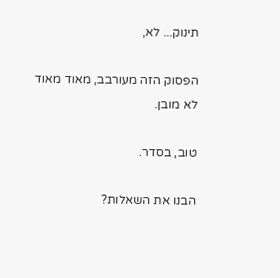תינוק... לא,

הפסוק הזה מעורבב, מאוד מאוד לא מובן.

טוב, בסדר.

הבנו את השאלות?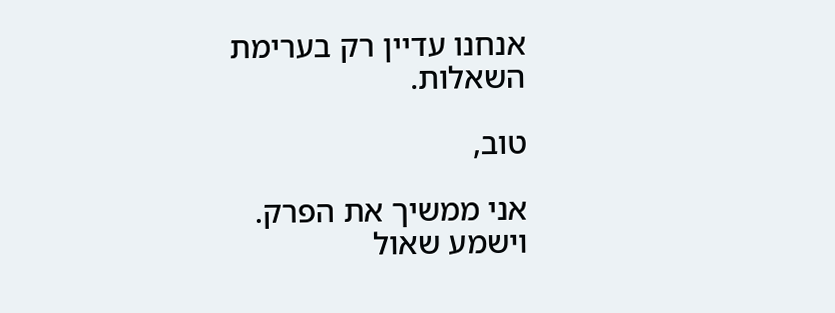אנחנו עדיין רק בערימת השאלות.

טוב,

אני ממשיך את הפרק. וישמע שאול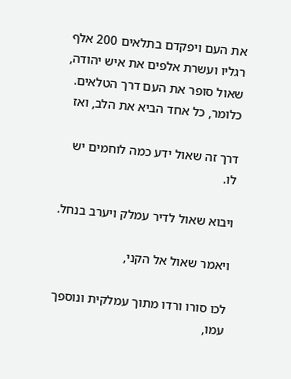את העם ויפקדם בתלאים 200 אלף רגליו ועשרת אלפים את איש יהודה, שאול סופר את העם דרך הטלאים. כלומר, כל אחד הביא את הלב, ואז

דרך זה שאול ידע כמה לוחמים יש לו.

ויבוא שאול לדיר עמלק ויערב בנחל.

ויאמר שאול אל הקני,

לכו סורו ורדו מתוך עמלקית ונוספך עמו,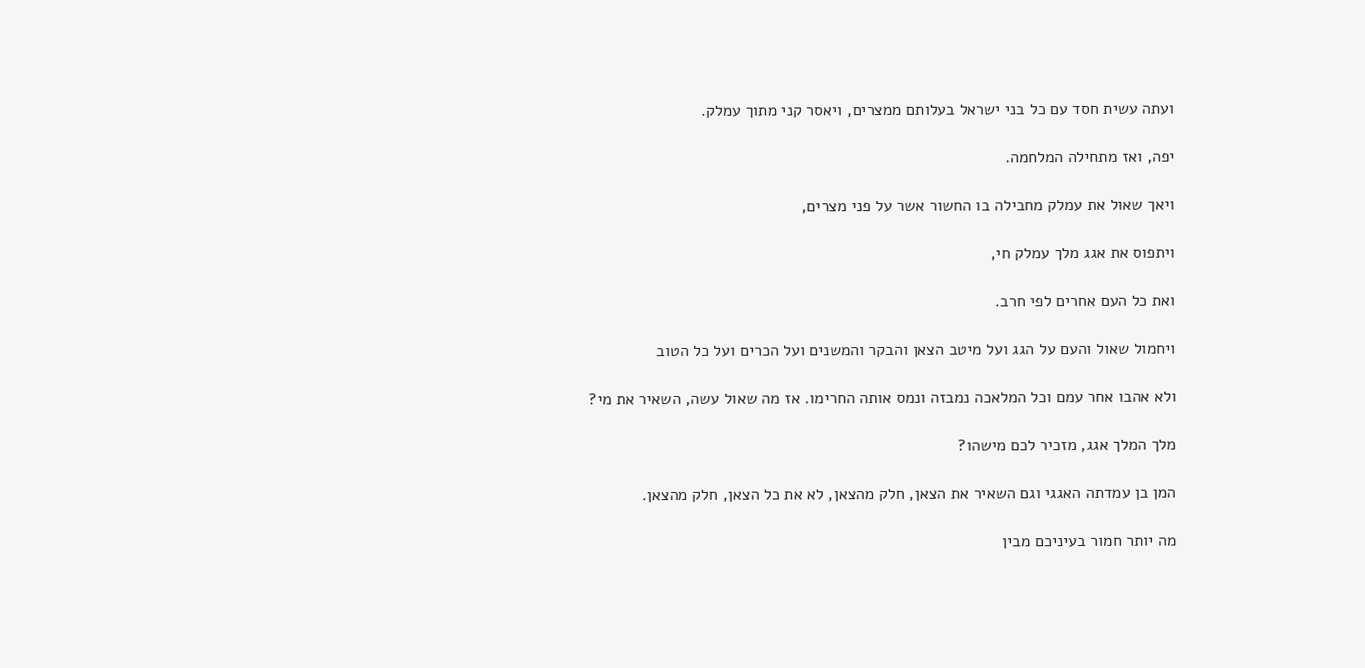ועתה עשית חסד עם כל בני ישראל בעלותם ממצרים, ויאסר קני מתוך עמלק.

יפה, ואז מתחילה המלחמה.

ויאך שאול את עמלק מחבילה בו החשור אשר על פני מצרים,

ויתפוס את אגג מלך עמלק חי,

ואת כל העם אחרים לפי חרב.

ויחמול שאול והעם על הגג ועל מיטב הצאן והבקר והמשנים ועל הכרים ועל כל הטוב

ולא אהבו אחר עמם וכל המלאכה נמבזה ונמס אותה החרימו. אז מה שאול עשה, השאיר את מי?

מלך המלך אגג, מזכיר לכם מישהו?

המן בן עמדתה האגגי וגם השאיר את הצאן, חלק מהצאן, לא את כל הצאן, חלק מהצאן.

מה יותר חמור בעיניכם מבין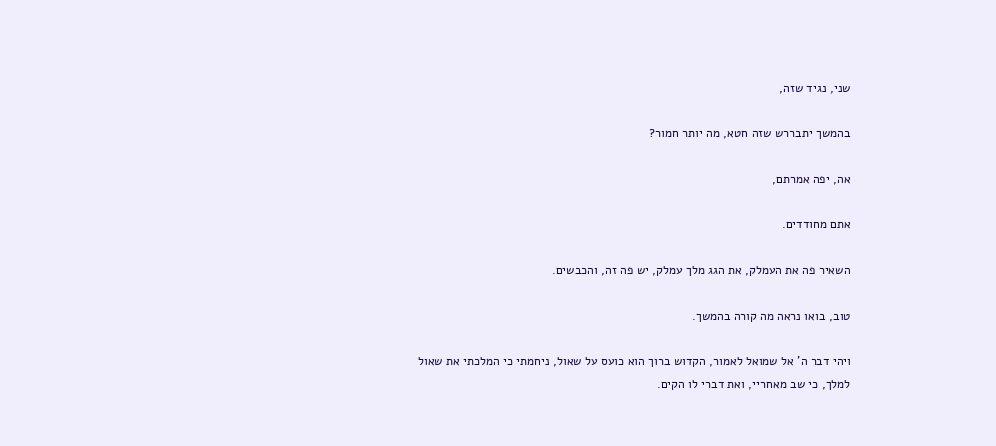שני, נגיד שזה,

בהמשך יתבררש שזה חטא, מה יותר חמור?

אה, יפה אמרתם,

אתם מחודדים.

השאיר פה את העמלק, את הגג מלך עמלק, יש פה זה, והכבשים.

טוב, בואו נראה מה קורה בהמשך.

ויהי דבר ה' אל שמואל לאמור, הקדוש ברוך הוא כועס על שאול, ניחמתי כי המלכתי את שאול למלך, כי שב מאחריי, ואת דברי לו הקים.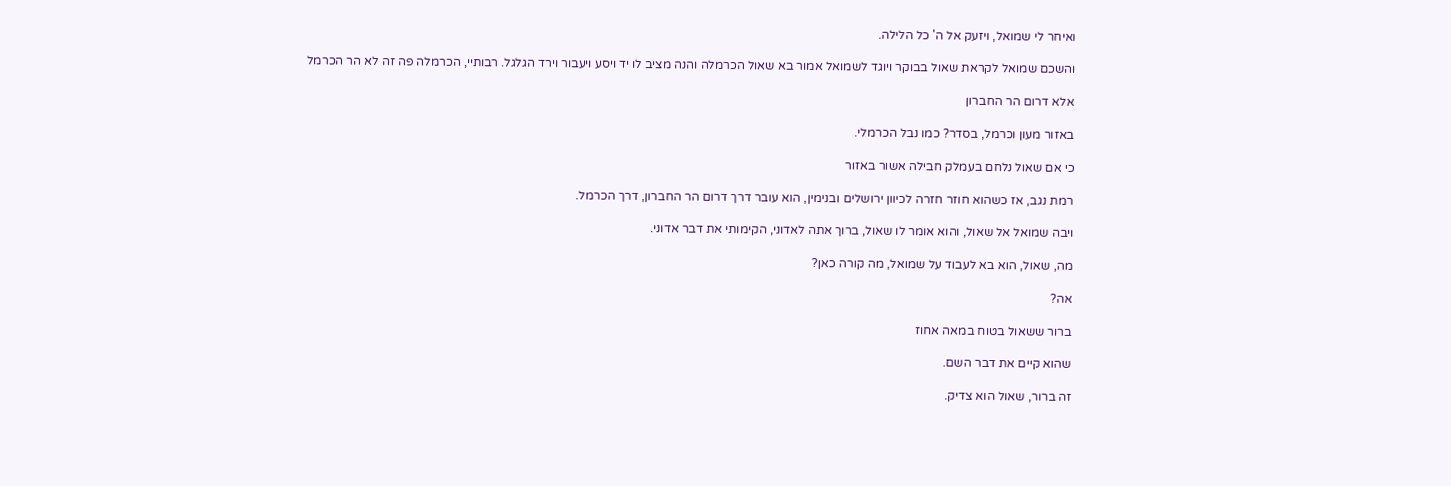ואיחר לי שמואל, ויזעק אל ה' כל הלילה.

והשכם שמואל לקראת שאול בבוקר ויוגד לשמואל אמור בא שאול הכרמלה והנה מציב לו יד ויסע ויעבור וירד הגלגל. רבותיי, הכרמלה פה זה לא הר הכרמל

אלא דרום הר החברון

באזור מעון וכרמל, בסדר? כמו נבל הכרמלי.

כי אם שאול נלחם בעמלק חבילה אשור באזור

רמת נגב, אז כשהוא חוזר חזרה לכיוון ירושלים ובנימין, הוא עובר דרך דרום הר החברון, דרך הכרמל.

ויבה שמואל אל שאול, והוא אומר לו שאול, ברוך אתה לאדוני, הקימותי את דבר אדוני.

מה, שאול, הוא בא לעבוד על שמואל, מה קורה כאן?

אה?

ברור ששאול בטוח במאה אחוז

שהוא קיים את דבר השם.

זה ברור, שאול הוא צדיק.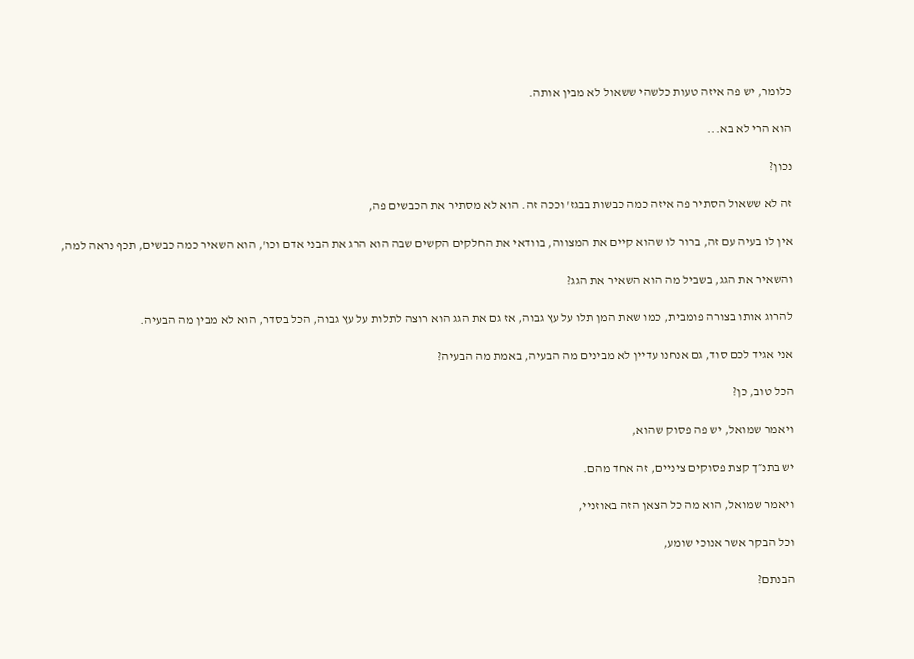כלומר, יש פה איזה טעות כלשהי ששאול לא מבין אותה.

הוא הרי לא בא...

נכון?

זה לא ששאול הסתיר פה איזה כמה כבשות בבגז' וככה זה. הוא לא מסתיר את הכבשים פה,

אין לו בעיה עם זה, ברור לו שהוא קיים את המצווה, בוודאי את החלקים הקשים שבה הוא הרג את הבני אדם וכו', הוא השאיר כמה כבשים, תכף נראה למה,

והשאיר את הגג, בשביל מה הוא השאיר את הגג?

להרוג אותו בצורה פומבית, כמו שאת המן תלו על עץ גבוה, אז גם את הגג הוא רוצה לתלות על עץ גבוה, הכל בסדר, הוא לא מבין מה הבעיה.

אני אגיד לכם סוד, גם אנחנו עדיין לא מבינים מה הבעיה, באמת מה הבעיה?

הכל טוב, כן?

ויאמר שמואל, יש פה פסוק שהוא,

יש בתנ״ך קצת פסוקים ציניים, זה אחד מהם.

ויאמר שמואל, הוא מה כל הצאן הזה באוזניי,

וכל הבקר אשר אנוכי שומע,

הבנתם?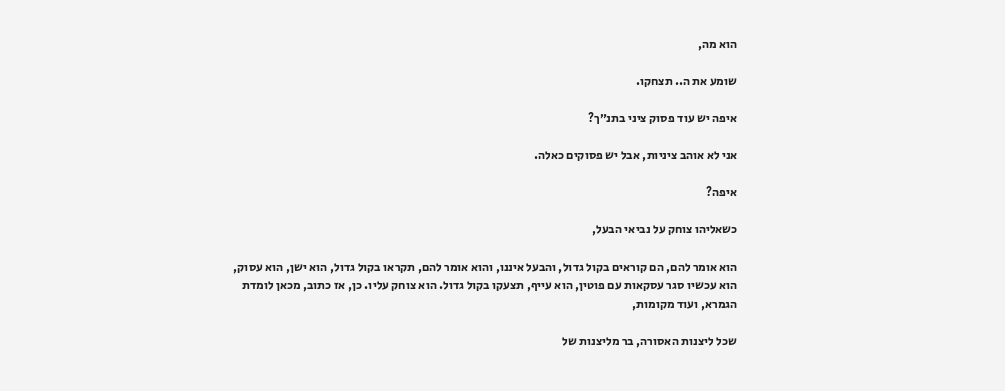הוא מה,

שומע את ה.. תצחקו.

איפה יש עוד פסוק ציני בתנ״ך?

אני לא אוהב ציניות, אבל יש פסוקים כאלה.

איפה?

כשאליהו צוחק על נביאי הבעל,

הוא אומר להם, הם קוראים בקול גדול, והבעל איננו, והוא אומר להם, תקראו בקול גדול, הוא ישן, הוא עסוק, הוא עכשיו סגר עסקאות עם פוטין, הוא עייף, תצעקו בקול גדול. הוא צוחק עליו. כן, אז כתוב, מכאן לומדת הגמרא, ועוד מקומות,

שכל ליצנות האסורה, בר מליצנות של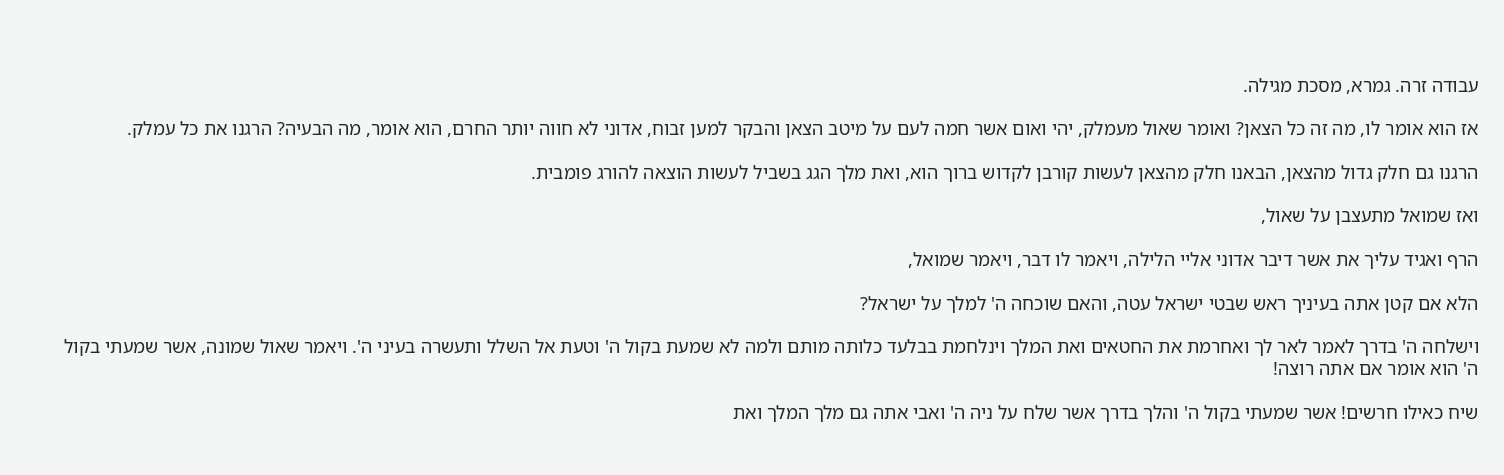עבודה זרה. גמרא, מסכת מגילה.

אז הוא אומר לו, מה זה כל הצאן? ואומר שאול מעמלק, יהי ואום אשר חמה לעם על מיטב הצאן והבקר למען זבוח, אדוני לא חווה יותר החרם, הוא אומר, מה הבעיה? הרגנו את כל עמלק.

הרגנו גם חלק גדול מהצאן, הבאנו חלק מהצאן לעשות קורבן לקדוש ברוך הוא, ואת מלך הגג בשביל לעשות הוצאה להורג פומבית.

ואז שמואל מתעצבן על שאול,

הרף ואגיד עליך את אשר דיבר אדוני אליי הלילה, ויאמר לו דבר, ויאמר שמואל,

הלא אם קטן אתה בעיניך ראש שבטי ישראל עטה, והאם שוכחה ה' למלך על ישראל?

וישלחה ה' בדרך לאמר לאר לך ואחרמת את החטאים ואת המלך וינלחמת בבלעד כלותה מותם ולמה לא שמעת בקול ה' וטעת אל השלל ותעשרה בעיני ה'. ויאמר שאול שמונה, אשר שמעתי בקול ה' הוא אומר אם אתה רוצה!

שיח כאילו חרשים! אשר שמעתי בקול ה' והלך בדרך אשר שלח על ניה ה' ואבי אתה גם מלך המלך ואת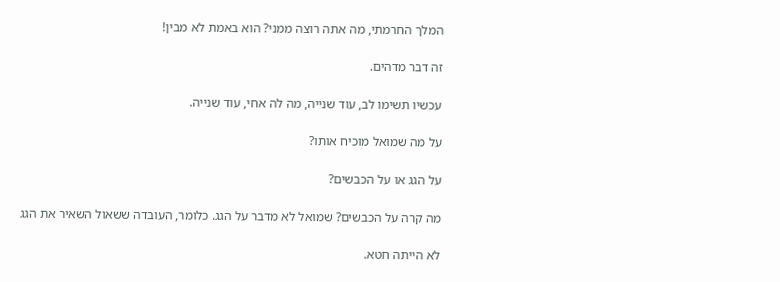המלך החרמתי, מה אתה רוצה ממני? הוא באמת לא מבין!

זה דבר מדהים.

עכשיו תשימו לב, עוד שנייה, מה לה אחי, עוד שנייה.

על מה שמואל מוכיח אותו?

על הגג או על הכבשים?

מה קרה על הכבשים? שמואל לא מדבר על הגג. כלומר, העובדה ששאול השאיר את הגג

לא הייתה חטא.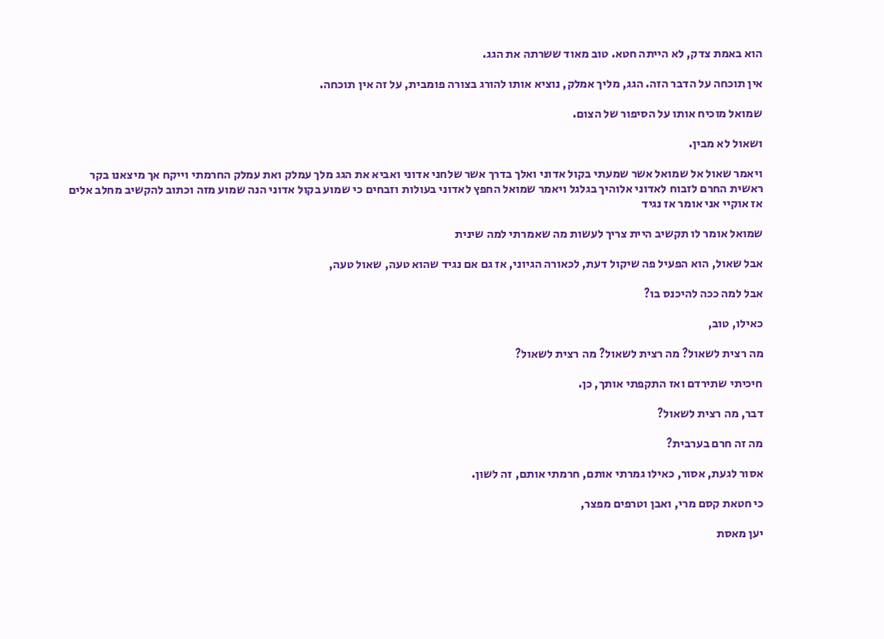הוא באמת צדק, לא הייתה חטא. טוב מאוד ששרתה את הגג.

אין תוכחה על הדבר הזה. הגג, מליך אמלק, נוציא אותו להורג בצורה פומבית, על זה אין תוכחה.

שמואל מוכיח אותו על הסיפור של הצום.

ושאול לא מבין.

ויאמר שאול אל שמואל אשר שמעתי בקול אדוני ואלך בדרך אשר שלחני אדוני ואביא את הגג מלך עמלק ואת עמלק החרמתי וייקח אך מיצאנו בקר ראשית החרם לזבוח לאדוני אלוהיך בגלגל ויאמר שמואל החפץ לאדוני בעולות וזבחים כי שמוע בקול אדוני הנה שמוע מזה וכתוב להקשיב מחלב אלים אז אוקיי אני אומר אז נגיד

שמואל אומר לו תקשיב היית צריך לעשות מה שאמרתי למה שינית

אבל שאול, הוא הפעיל פה שיקול דעת, לכאורה הגיוני, אז גם אם נגיד שהוא טעה, שאול טעה,

אבל למה ככה להיכנס בו?

כאילו, טוב,

מה רצית לשאול? מה רצית לשאול? מה רצית לשאול?

חיכיתי שתירדם ואז התקפתי אותך, כן.

דבר, מה רצית לשאול?

מה זה חרם בערבית?

אסור לגעת, אסור, כאילו גמרתי אותם, חרמתי אותם, זה לשון.

כי חטאת קסם מרי, ואבן וטרפים מפצר,

יען מאסת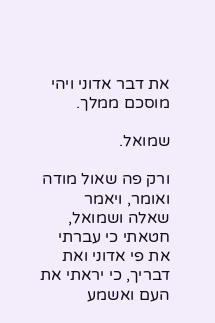את דבר אדוני ויהי מוסכם ממלך.

שמואל.

ורק פה שאול מודה ואומר, ויאמר שאלה ושמואל, חטאתי כי עברתי את פי אדוני ואת דבריך, כי יראתי את העם ואשמע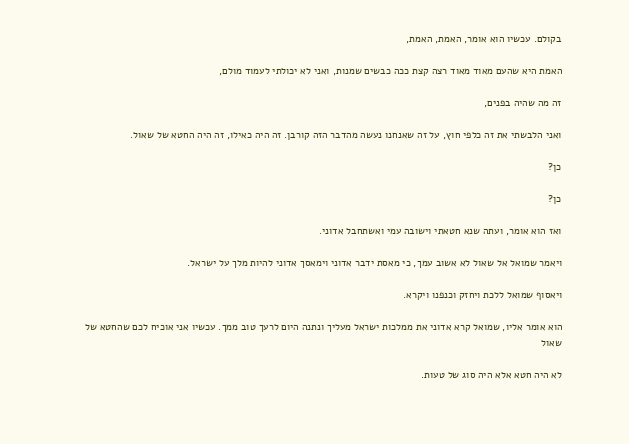בקולם. עכשיו הוא אומר, האמת, האמת,

האמת היא שהעם מאוד מאוד רצה קצת ככה כבשים שמנות, ואני לא יכולתי לעמוד מולם,

זה מה שהיה בפנים,

ואני הלבשתי את זה כלפי חוץ, על זה שאנחנו נעשה מהדבר הזה קורבן. זה היה כאילו, זה היה החטא של שאול.

כן?

כן?

ואז הוא אומר, ועתה שנא חטאתי וישובה עמי ואשתחבל אדוני.

ויאמר שמואל אל שאול לא אשוב עמך, כי מאסת ידבר אדוני וימאסך אדוני להיות מלך על ישראל.

ויאסוף שמואל ללכת ויחזק וכנפנו ויקרא.

הוא אומר אליו, שמואל קרא אדוני את ממלכות ישראל מעליך ונתנה היום לרעך טוב ממך. עכשיו אני אוכיח לכם שהחטא של שאול

לא היה חטא אלא היה סוג של טעות.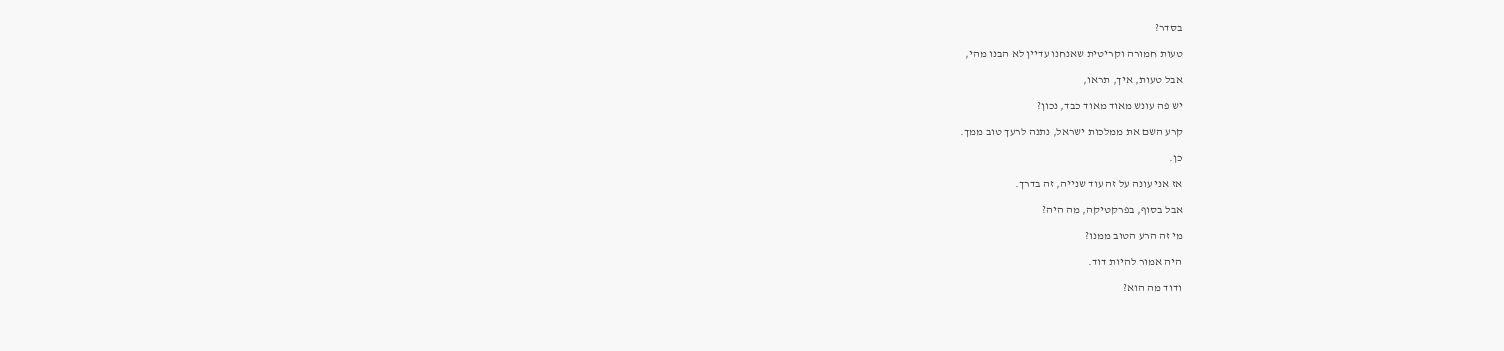בסדר?

טעות חמורה וקריטית שאנחנו עדיין לא הבנו מהי,

אבל טעות, איך, תראו,

יש פה עונש מאוד מאוד כבד, נכון?

קרע השם את ממלכות ישראל, נתנה לרעך טוב ממך.

כן.

אז אני עונה על זה עוד שנייה, זה בדרך.

אבל בסוף, בפרקטיקה, מה היה?

מי זה הרע הטוב ממנו?

היה אמור להיות דוד.

ודוד מה הוא?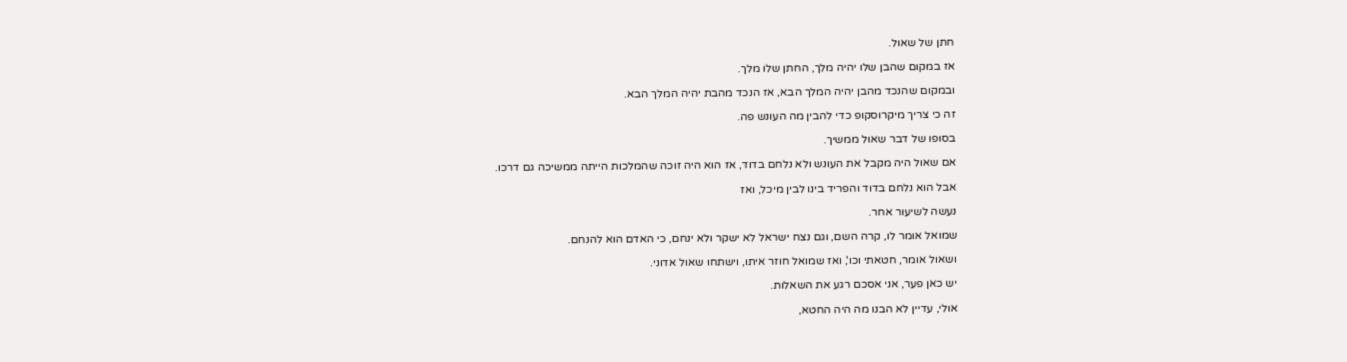חתן של שאול.

אז במקום שהבן שלו יהיה מלך, החתן שלו מלך.

ובמקום שהנכד מהבן יהיה המלך הבא, אז הנכד מהבת יהיה המלך הבא.

זה כי צריך מיקרוסקופ כדי להבין מה העונש פה.

בסופו של דבר שאול ממשיך.

אם שאול היה מקבל את העונש ולא נלחם בדוד, אז הוא היה זוכה שהמלכות הייתה ממשיכה גם דרכו.

אבל הוא נלחם בדוד והפריד בינו לבין מיכל, ואז

נעשה לשיעור אחר.

שמואל אומר לו, קרה השם, וגם נצח ישראל לא ישקר ולא ינחם, כי האדם הוא להנחם.

ושאול אומר, חטאתי וכו', ואז שמואל חוזר איתו, וישתחו שאול אדוני.

יש כאן פער, אני אסכם רגע את השאלות.

אולי, עדיין לא הבנו מה היה החטא,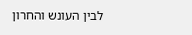לבין העונש והחרון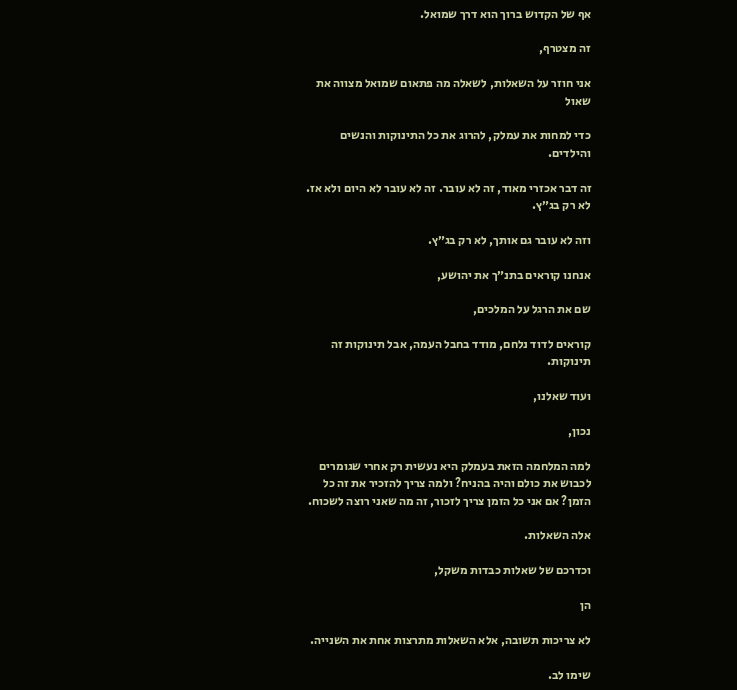אף של הקדוש ברוך הוא דרך שמואל.

זה מצטרף,

אני חוזר על השאלות, לשאלה מה פתאום שמואל מצווה את שאול

כדי למחות את עמלק, להרוג את כל התינוקות והנשים והילדים.

זה דבר אכזרי מאוד, זה לא עובר. זה לא עובר לא היום ולא אז. לא רק בג״ץ.

וזה לא עובר גם אותך, לא רק בג״ץ.

אנחנו קוראים בתנ״ך את יהושע,

שם את הרגל על המלכים,

קוראים לדוד נלחם, מודד בחבל העמה, אבל תינוקות זה תינוקות.

ועוד שאלנו,

נכון,

למה המלחמה הזאת בעמלק היא נעשית רק אחרי שגומרים לכבוש את כולם והיה בהניח? ולמה צריך להזכיר את זה כל הזמן? אם אני כל הזמן צריך לזכור, זה מה שאני רוצה לשכוח.

אלה השאלות.

וכדרכם של שאלות כבדות משקל,

הן

לא צריכות תשובה, אלא השאלות מתרצות אחת את השנייה.

שימו לב.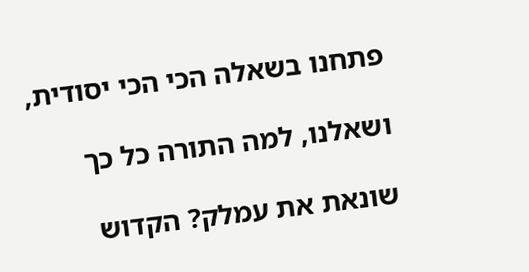פתחנו בשאלה הכי הכי יסודית,

ושאלנו, למה התורה כל כך

שונאת את עמלק? הקדוש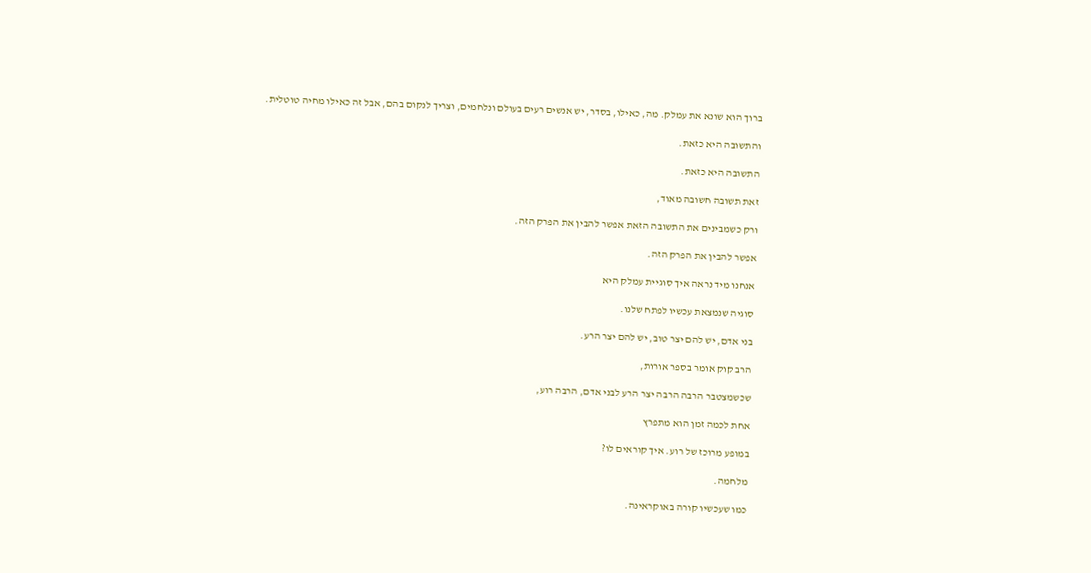ברוך הוא שונא את עמלק. מה, כאילו, בסדר, יש אנשים רעים בעולם ונלחמים, וצריך לנקום בהם, אבל זה כאילו מחיה טוטלית.

והתשובה היא כזאת.

התשובה היא כזאת.

זאת תשובה חשובה מאוד,

ורק כשמבינים את התשובה הזאת אפשר להבין את הפרק הזה.

אפשר להבין את הפרק הזה.

אנחנו מיד נראה איך סוגיית עמלק היא

סוגיה שנמצאת עכשיו לפתח שלנו.

בני אדם, יש להם יצר טוב, יש להם יצר הרע.

הרב קוק אומר בספר אורות,

שכשמצטבר הרבה הרבה יצר הרע לבני אדם, הרבה רוע,

אחת לכמה זמן הוא מתפרץ

במופע מרוכז של רוע. איך קוראים לו?

מלחמה.

כמו שעכשיו קורה באוקראינה.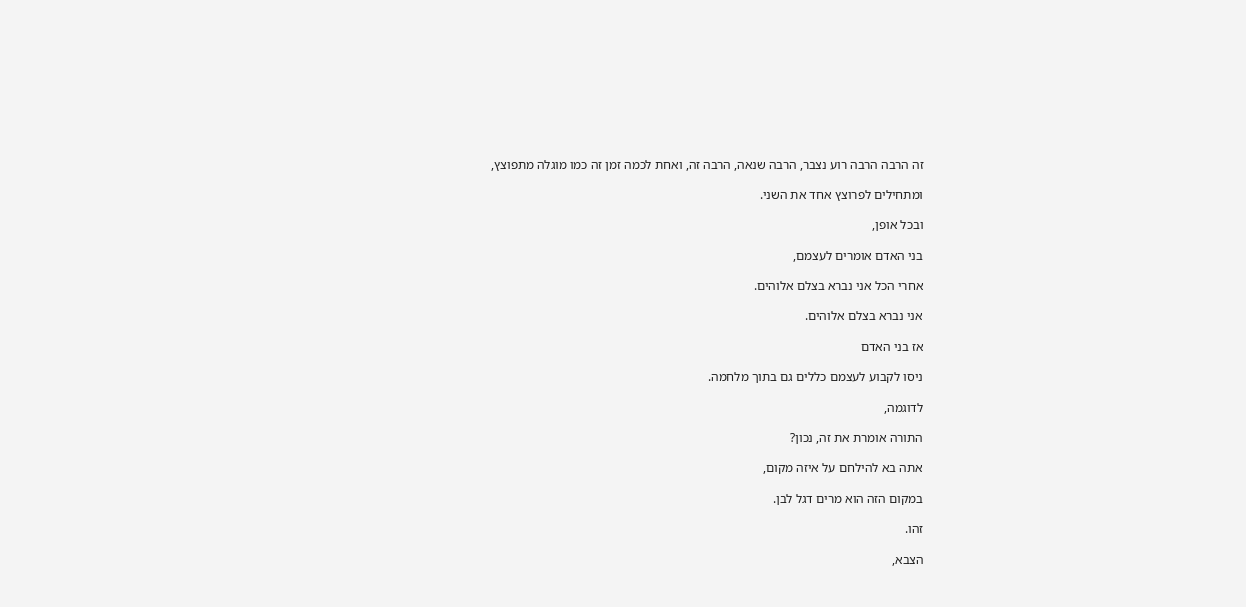זה הרבה הרבה רוע נצבר, הרבה שנאה, הרבה זה, ואחת לכמה זמן זה כמו מוגלה מתפוצץ,

ומתחילים לפרוצץ אחד את השני.

ובכל אופן,

בני האדם אומרים לעצמם,

אחרי הכל אני נברא בצלם אלוהים.

אני נברא בצלם אלוהים.

אז בני האדם

ניסו לקבוע לעצמם כללים גם בתוך מלחמה.

לדוגמה,

התורה אומרת את זה, נכון?

אתה בא להילחם על איזה מקום,

במקום הזה הוא מרים דגל לבן.

זהו.

הצבא,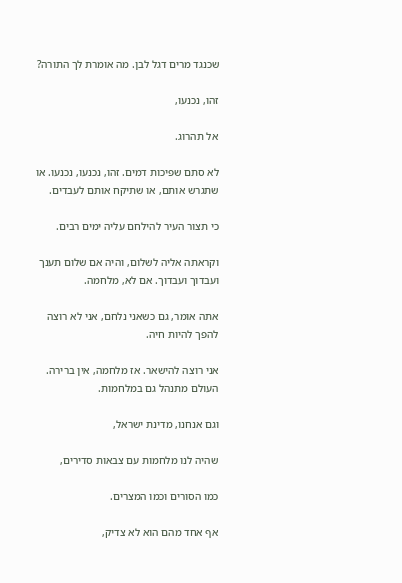שכנגד מרים דגל לבן. מה אומרת לך התורה?

זהו, נכנעו,

אל תהרוג.

לא סתם שפיכות דמים. זהו, נכנעו, נכנעו. או שתגרש אותם, או שתיקח אותם לעבדים.

כי תצור העיר להילחם עליה ימים רבים.

וקראתה אליה לשלום, והיה אם שלום תענך ועבדוך ועבדוך. אם לא, מלחמה.

אתה אומר, גם כשאני נלחם, אני לא רוצה להפך להיות חיה.

אני רוצה להישאר. אז מלחמה, אין ברירה. העולם מתנהל גם במלחמות.

וגם אנחנו, מדינת ישראל,

שהיה לנו מלחמות עם צבאות סדירים,

כמו הסורים וכמו המצרים.

אף אחד מהם הוא לא צדיק,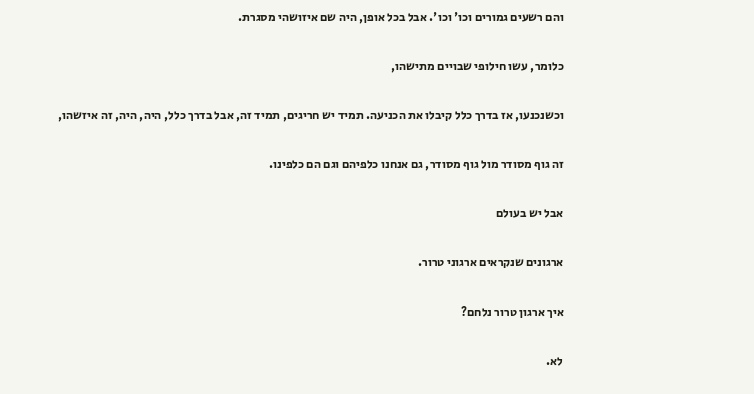והם רשעים גמורים וכו' וכו'. אבל בכל אופן, היה שם איזושהי מסגרת.

כלומר, עשו חילופי שבויים מתישהו,

וכשנכנעו, אז בדרך כלל קיבלו את הכניעה. תמיד יש חריגים, תמיד זה, אבל בדרך כלל, היה, היה, זה איזשהו,

זה גוף מסודר מול גוף מסודר, גם אנחנו כלפיהם וגם הם כלפינו.

אבל יש בעולם

ארגונים שנקראים ארגוני טרור.

איך ארגון טרור נלחם?

לא.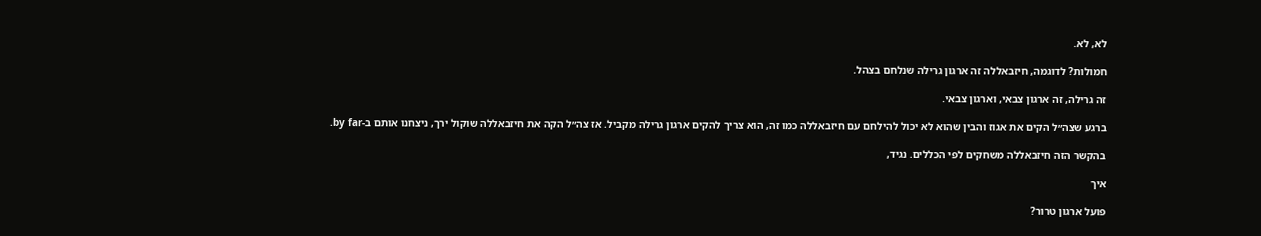לא, לא.

חמולות? לדוגמה, חיזבאללה זה ארגון גרילה שנלחם בצהל.

זה גרילה, זה ארגון צבאי, וארגון צבאי.

ברגע שצה״ל הקים את אגוז והבין שהוא לא יכול להילחם עם חיזבאללה כמו זה, הוא צריך להקים ארגון גרילה מקביל. אז צה״ל הקה את חיזבאללה שוקול ירך, ניצחנו אותם ב-by far.

בהקשר הזה חיזבאללה משחקים לפי הכללים. נגיד,

איך

פועל ארגון טרור?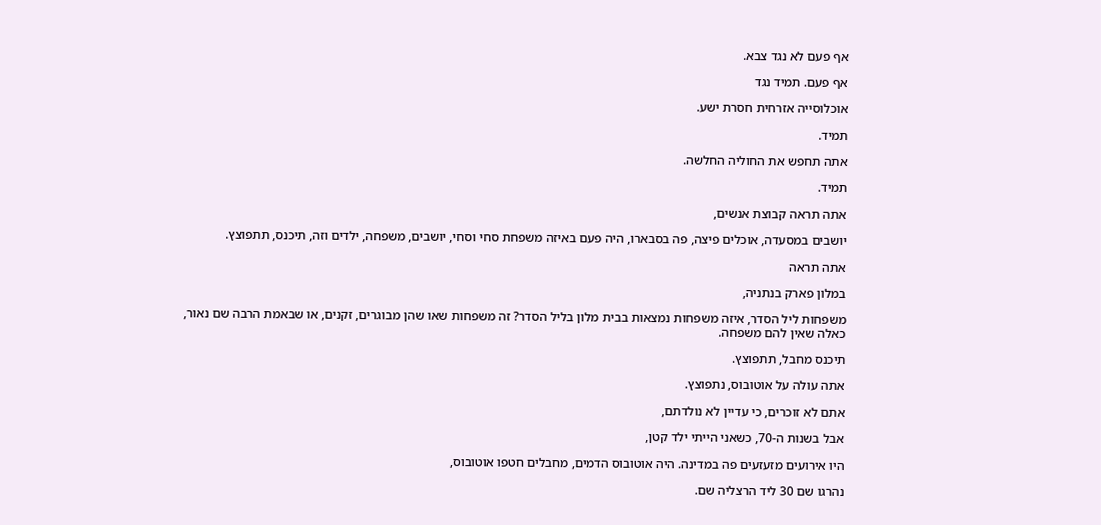אף פעם לא נגד צבא.

אף פעם. תמיד נגד

אוכלוסייה אזרחית חסרת ישע.

תמיד.

אתה תחפש את החוליה החלשה.

תמיד.

אתה תראה קבוצת אנשים,

יושבים במסעדה, אוכלים פיצה, פה בסבארו, היה פעם באיזה משפחת סחי וסחי, יושבים, משפחה, ילדים וזה, תיכנס, תתפוצץ.

אתה תראה

במלון פארק בנתניה,

משפחות ליל הסדר, איזה משפחות נמצאות בבית מלון בליל הסדר? זה משפחות שאו שהן מבוגרים, זקנים, או שבאמת הרבה שם נאור, כאלה שאין להם משפחה.

תיכנס מחבל, תתפוצץ.

אתה עולה על אוטובוס, נתפוצץ.

אתם לא זוכרים, כי עדיין לא נולדתם,

אבל בשנות ה-70, כשאני הייתי ילד קטן,

היו אירועים מזעזעים פה במדינה. היה אוטובוס הדמים, מחבלים חטפו אוטובוס,

נהרגו שם 30 ליד הרצליה שם.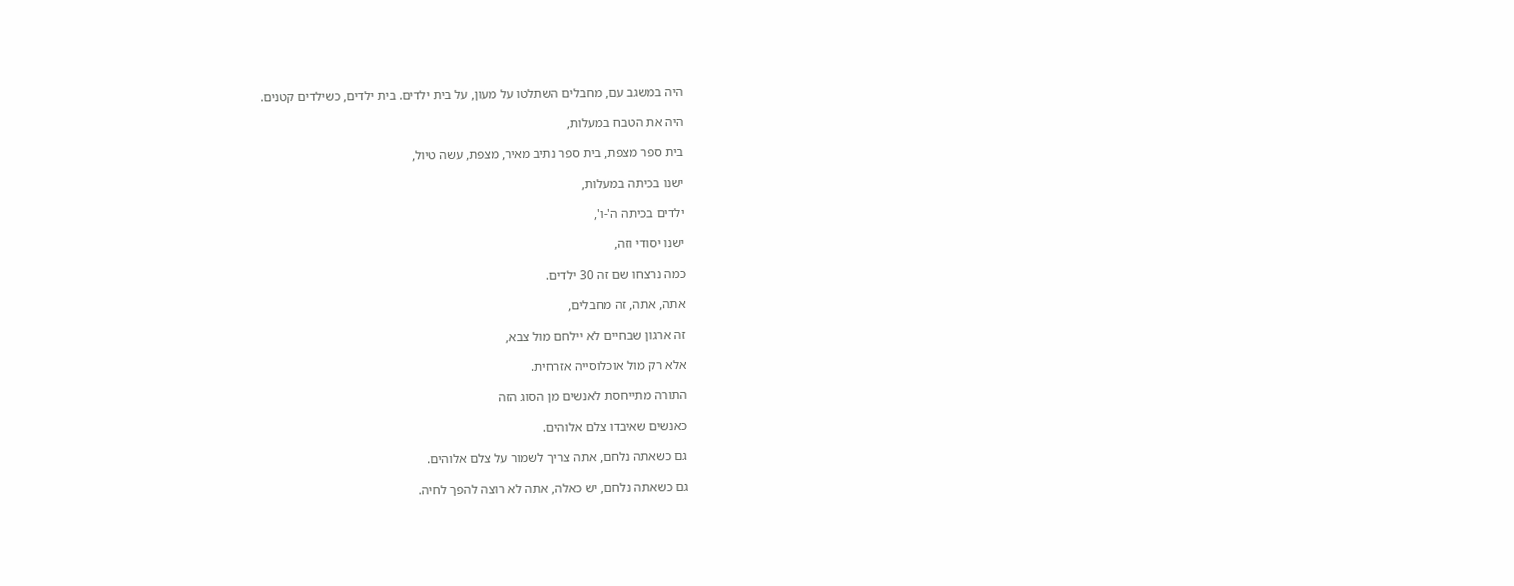היה במשגב עם, מחבלים השתלטו על מעון, על בית ילדים. בית ילדים, כשילדים קטנים.

היה את הטבח במעלות,

בית ספר מצפת, בית ספר נתיב מאיר, מצפת, עשה טיול,

ישנו בכיתה במעלות,

ילדים בכיתה ה'-ו',

ישנו יסודי וזה,

כמה נרצחו שם זה 30 ילדים.

אתה, אתה, זה מחבלים,

זה ארגון שבחיים לא יילחם מול צבא,

אלא רק מול אוכלוסייה אזרחית.

התורה מתייחסת לאנשים מן הסוג הזה

כאנשים שאיבדו צלם אלוהים.

גם כשאתה נלחם, אתה צריך לשמור על צלם אלוהים.

גם כשאתה נלחם, יש כאלה, אתה לא רוצה להפך לחיה.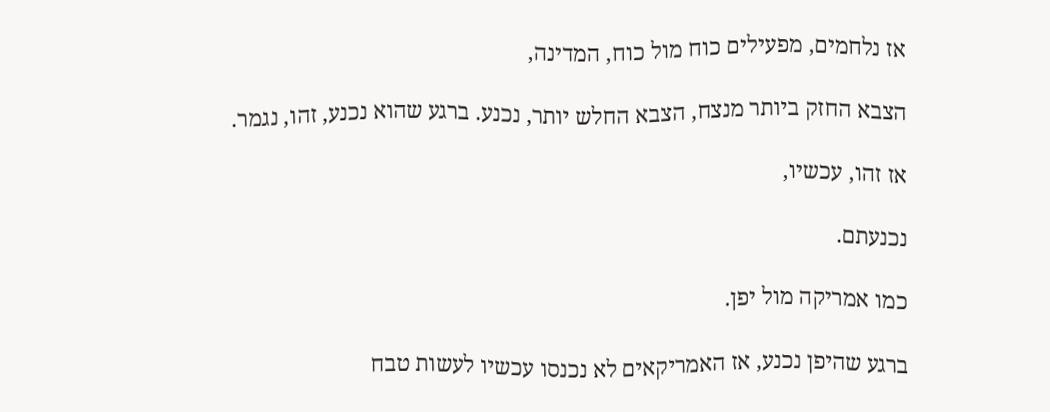אז נלחמים, מפעילים כוח מול כוח, המדינה,

הצבא החזק ביותר מנצח, הצבא החלש יותר, נכנע. ברגע שהוא נכנע, זהו, נגמר.

אז זהו, עכשיו,

נכנעתם.

כמו אמריקה מול יפן.

ברגע שהיפן נכנע, אז האמריקאים לא נכנסו עכשיו לעשות טבח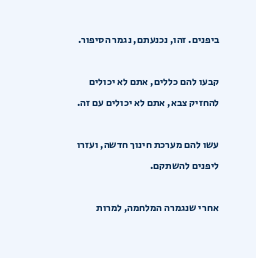ביפנים. זהו, נכנעתם, נגמר הסיפור.

קבעו להם כללים, אתם לא יכולים להחזיק צבא, אתם לא יכולים עם זה.

עשו להם מערכת חינוך חדשה, ועזרו ליפנים להשתקם.

אחרי שנגמרה המלחמה, למרות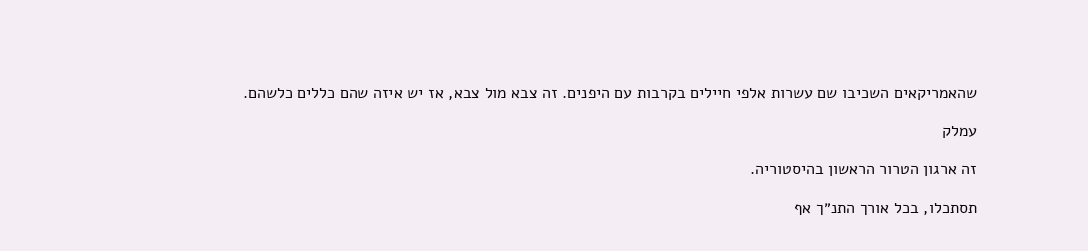שהאמריקאים השכיבו שם עשרות אלפי חיילים בקרבות עם היפנים. זה צבא מול צבא, אז יש איזה שהם כללים כלשהם.

עמלק

זה ארגון הטרור הראשון בהיסטוריה.

תסתכלו, בכל אורך התנ״ך אף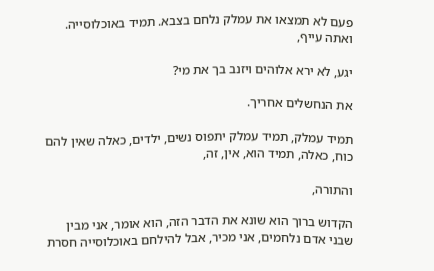פעם לא תמצאו את עמלק נלחם בצבא. תמיד באוכלוסייה. ואתה עייף,

יגע, לא ירא אלוהים ויזנב בך את מי?

את הנחשלים אחריך.

תמיד עמלק, תמיד עמלק יתפוס נשים, ילדים, כאלה שאין להם כוח, כאלה, תמיד הוא, אין, זה,

והתורה,

הקדוש ברוך הוא שונא את הדבר הזה, הוא אומר, אני מבין שבני אדם נלחמים, אני מכיר, אבל להילחם באוכלוסייה חסרת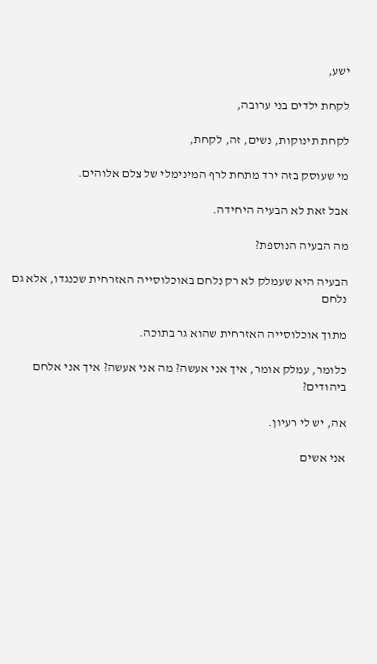ישע,

לקחת ילדים בני ערובה,

לקחת תינוקות, נשים, זה, לקחת,

מי שעוסק בזה ירד מתחת לרף המינימלי של צלם אלוהים.

אבל זאת לא הבעיה היחידה.

מה הבעיה הנוספת?

הבעיה היא שעמלק לא רק נלחם באוכלוסייה האזרחית שכנגדו, אלא גם נלחם

מתוך אוכלוסייה האזרחית שהוא גר בתוכה.

כלומר, עמלק אומר, איך אני אעשה? מה אני אעשה? איך אני אלחם ביהודים?

אה, יש לי רעיון.

אני אשים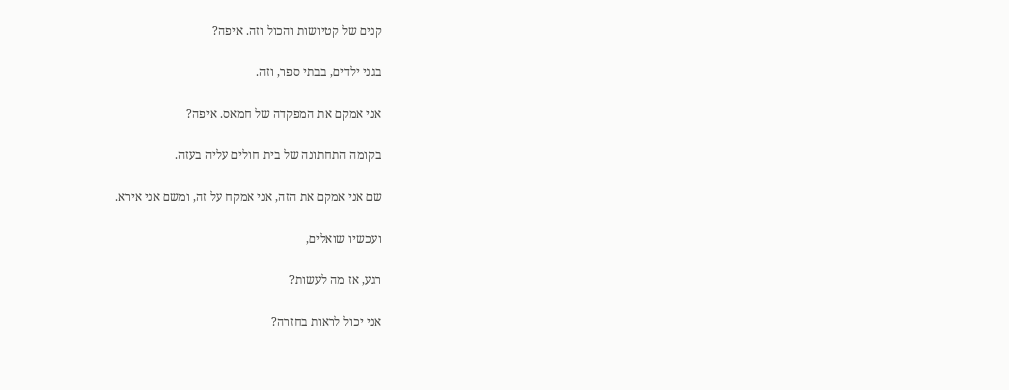קנים של קטיושות והכול וזה. איפה?

בגני ילדים, בבתי ספר, וזה.

אני אמקם את המפקדה של חמאס. איפה?

בקומה התחתונה של בית חולים עליה בעזה.

שם אני אמקם את הזה, אני אמקח על זה, ומשם אני אירא.

ועכשיו שואלים,

רגע, אז מה לעשות?

אני יכול לראות בחזרה?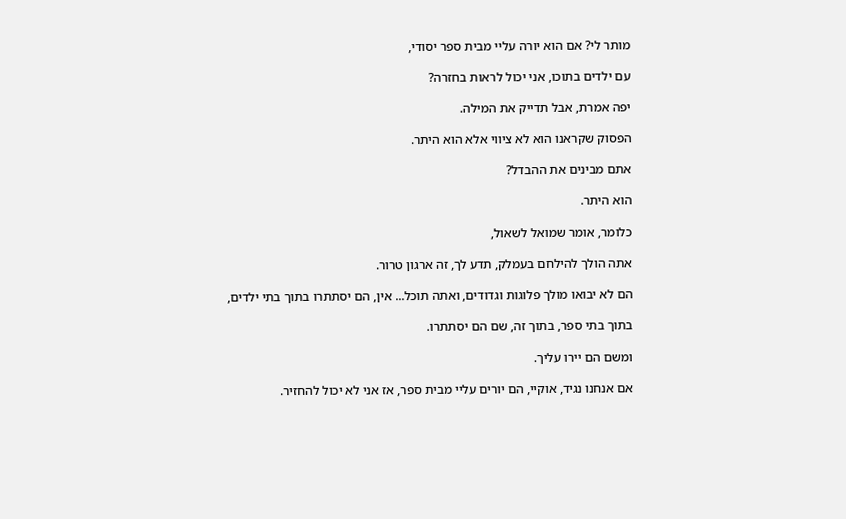מותר לי? אם הוא יורה עליי מבית ספר יסודי,

עם ילדים בתוכו, אני יכול לראות בחזרה?

יפה אמרת, אבל תדייק את המילה.

הפסוק שקראנו הוא לא ציווי אלא הוא היתר.

אתם מבינים את ההבדל?

הוא היתר.

כלומר, אומר שמואל לשאול,

אתה הולך להילחם בעמלק, תדע לך, זה ארגון טרור.

הם לא יבואו מולך פלוגות וגדודים, ואתה תוכל... אין, הם יסתתרו בתוך בתי ילדים,

בתוך בתי ספר, בתוך זה, שם הם יסתתרו.

ומשם הם יירו עליך.

אם אנחנו נגיד, אוקיי, הם יורים עליי מבית ספר, אז אני לא יכול להחזיר.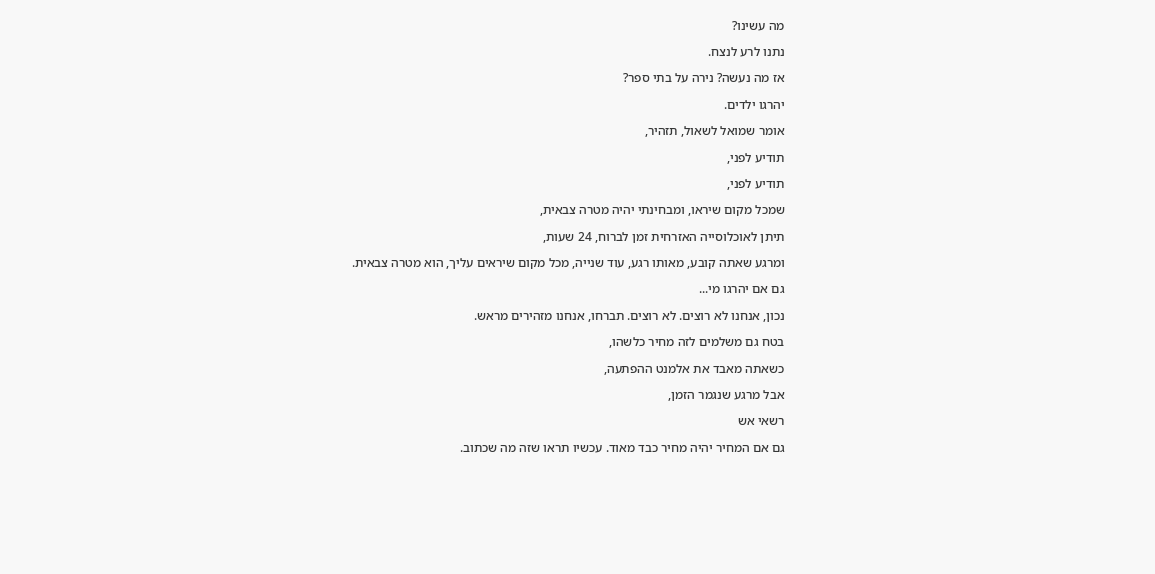מה עשינו?

נתנו לרע לנצח.

אז מה נעשה? נירה על בתי ספר?

יהרגו ילדים.

אומר שמואל לשאול, תזהיר,

תודיע לפני,

תודיע לפני,

שמכל מקום שיראו, ומבחינתי יהיה מטרה צבאית,

תיתן לאוכלוסייה האזרחית זמן לברוח, 24 שעות,

ומרגע שאתה קובע, מאותו רגע, עוד שנייה, מכל מקום שיראים עליך, הוא מטרה צבאית.

גם אם יהרגו מי...

נכון, אנחנו לא רוצים. לא רוצים. תברחו, אנחנו מזהירים מראש.

בטח גם משלמים לזה מחיר כלשהו,

כשאתה מאבד את אלמנט ההפתעה,

אבל מרגע שנגמר הזמן,

רשאי אש

גם אם המחיר יהיה מחיר כבד מאוד. עכשיו תראו שזה מה שכתוב.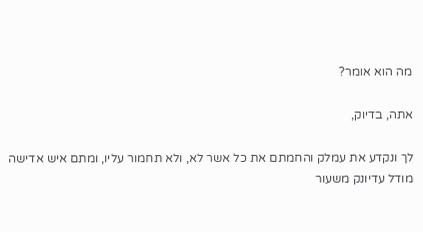מה הוא אומר?

אתה, בדיוק,

לך ונקדע את עמלק והחמתם את כל אשר לא, ולא תחמור עליו, ומתם איש אדישה מודל עדיונק משעור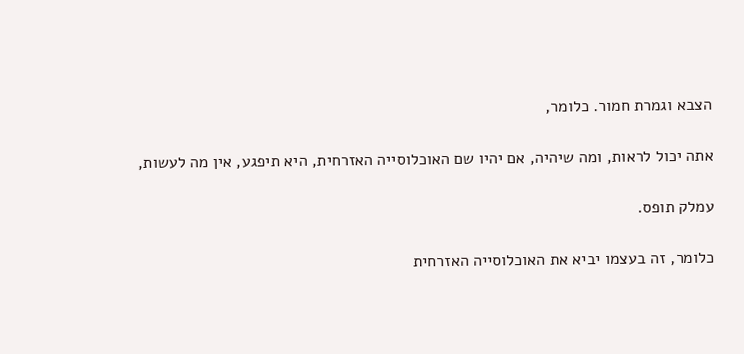הצבא וגמרת חמור. כלומר,

אתה יכול לראות, ומה שיהיה, אם יהיו שם האוכלוסייה האזרחית, היא תיפגע, אין מה לעשות,

עמלק תופס.

כלומר, זה בעצמו יביא את האוכלוסייה האזרחית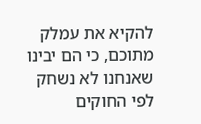להקיא את עמלק מתוכם, כי הם יבינו שאנחנו לא נשחק לפי החוקים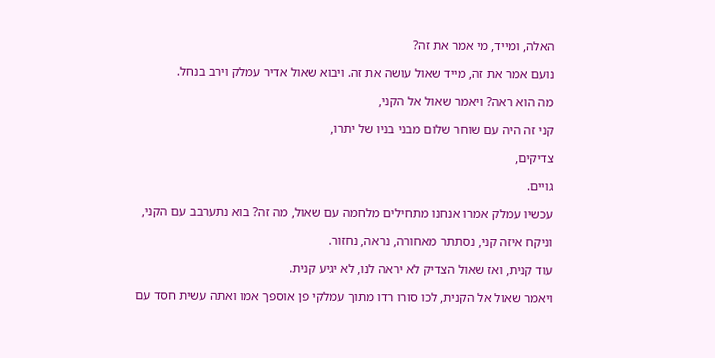האלה, ומייד, מי אמר את זה?

נועם אמר את זה, מייד שאול עושה את זה. ויבוא שאול אדיר עמלק וירב בנחל.

מה הוא ראה? ויאמר שאול אל הקני,

קני זה היה עם שוחר שלום מבני בניו של יתרו,

צדיקים,

גויים.

עכשיו עמלק אמרו אנחנו מתחילים מלחמה עם שאול, מה זה? בוא נתערבב עם הקני,

וניקח איזה קני, נסתתר מאחורה, נראה, נחזור.

עוד קנית, ואז שאול הצדיק לא יראה לנו, לא יגיע קנית.

ויאמר שאול אל הקנית, לכו סורו רדו מתוך עמלקי פן אוספך אמו ואתה עשית חסד עם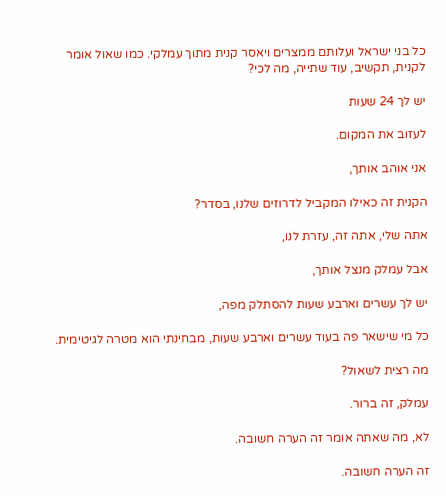כל בני ישראל ועלותם ממצרים ויאסר קנית מתוך עמלקי. כמו שאול אומר לקנית, תקשיב, עוד שתייה, מה לכי?

יש לך 24 שעות

לעזוב את המקום.

אני אוהב אותך,

הקנית זה כאילו המקביל לדרוזים שלנו, בסדר?

אתה שלי, אתה זה, עזרת לנו,

אבל עמלק מנצל אותך,

יש לך עשרים וארבע שעות להסתלק מפה,

כל מי שישאר פה בעוד עשרים וארבע שעות, מבחינתי הוא מטרה לגיטימית.

מה רצית לשאול?

עמלק, זה ברור.

לא, מה שאתה אומר זה הערה חשובה.

זה הערה חשובה.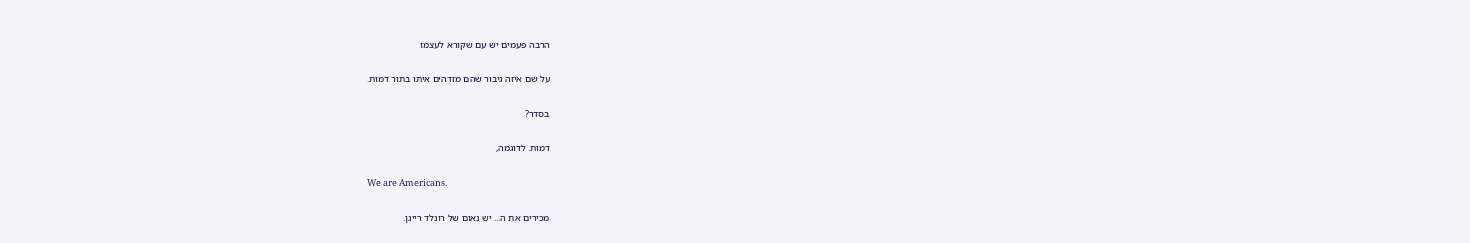הרבה פעמים יש עם שקורא לעצמו

על שם איזה גיבור שהם מזדהים איתו בתור דמות.

בסדר?

דמות. לדוגמה,

We are Americans.

מכירים את ה... יש נאום של רונלד רייגן.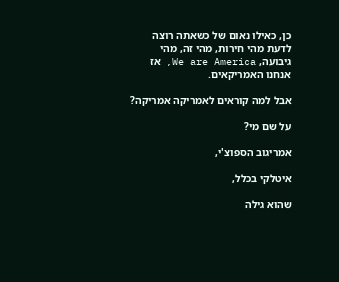כן, כאילו נאום של כשאתה רוצה לדעת מהי חירות, מהי זה, מהי גיבועה, We are America, אז אנחנו האמריקאים.

אבל למה קוראים לאמריקה אמריקה?

על שם מי?

אמריגוב הספוצ'י,

איטלקי בכלל,

שהוא גילה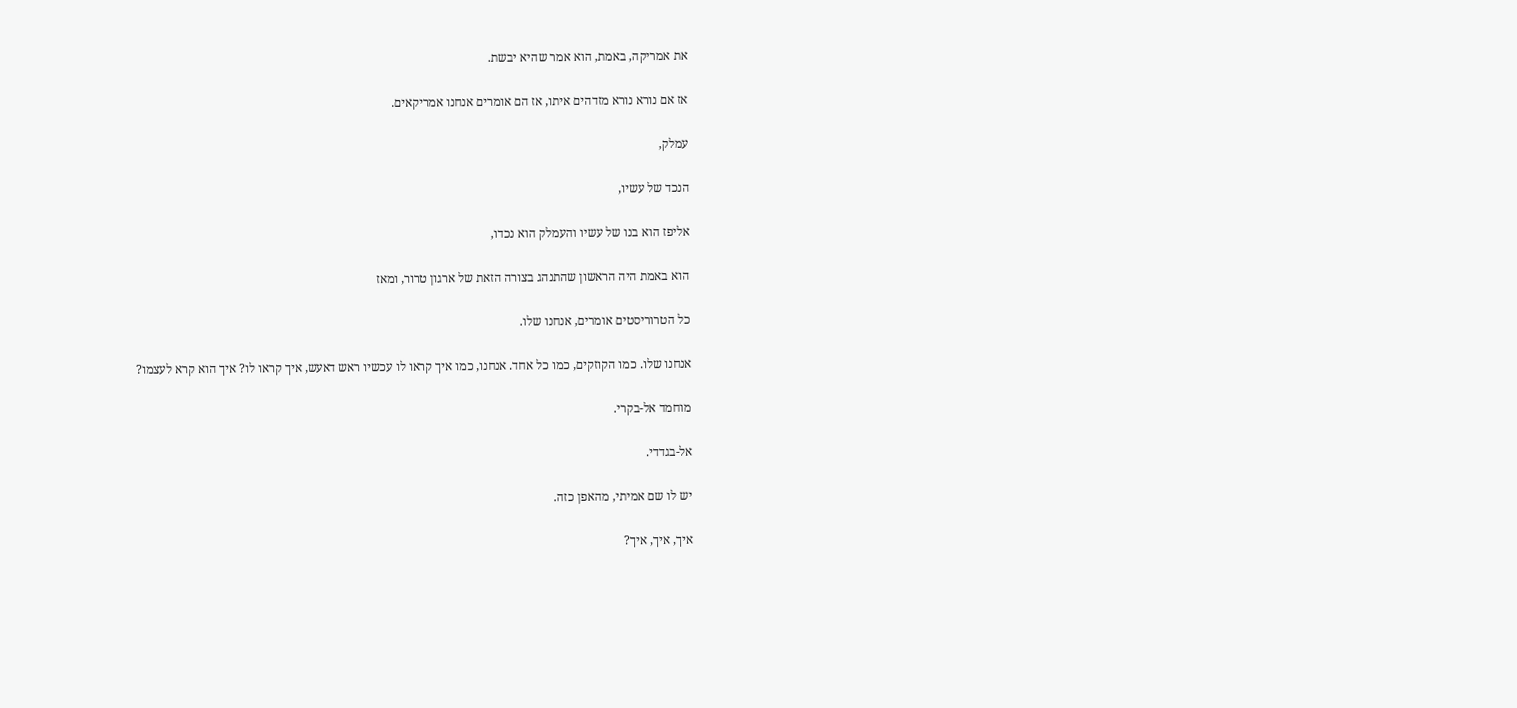את אמריקה, באמת, הוא אמר שהיא יבשת.

אז אם נורא נורא מזדהים איתו, אז הם אומרים אנחנו אמריקאים.

עמלק,

הנכד של עשיו,

אליפז הוא בנו של עשיו והעמלק הוא נכדו,

הוא באמת היה הראשון שהתנהג בצורה הזאת של ארגון טרור, ומאז

כל הטרוריסטים אומרים, אנחנו שלו.

אנחנו שלו. כמו הקוזקים, כמו כל אחד. אנחנו, כמו איך קראו לו עכשיו ראש דאעש, איך קראו לו? איך הוא קרא לעצמו?

מוחמד אל-בקרי.

אל-בגדדי.

יש לו שם אמיתי, מהאפן כזה.

איך, איך, איך?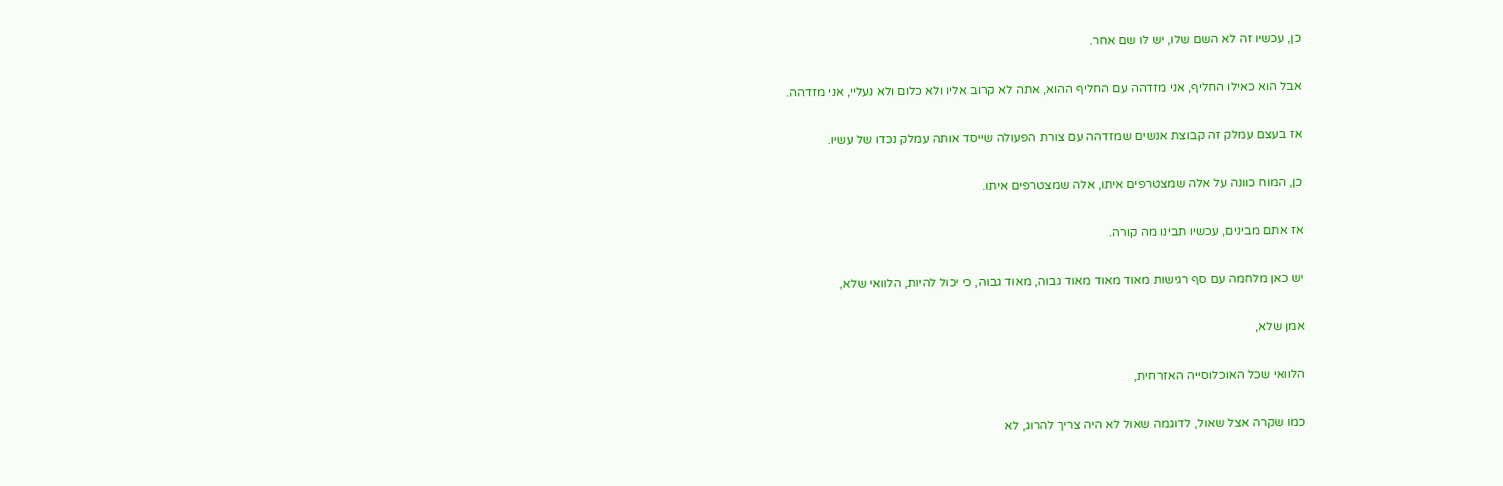כן, עכשיו זה לא השם שלו, יש לו שם אחר.

אבל הוא כאילו החליף, אני מזדהה עם החליף ההוא, אתה לא קרוב אליו ולא כלום ולא נעליי, אני מזדהה.

אז בעצם עמלק זה קבוצת אנשים שמזדהה עם צורת הפעולה שייסד אותה עמלק נכדו של עשיו.

כן, המוח כוונה על אלה שמצטרפים איתו, אלה שמצטרפים איתו.

אז אתם מבינים, עכשיו תבינו מה קורה.

יש כאן מלחמה עם סף רגישות מאוד מאוד מאוד גבוה, מאוד גבוה, כי יכול להיות, הלוואי שלא,

אמן שלא,

הלוואי שכל האוכלוסייה האזרחית,

כמו שקרה אצל שאול, לדוגמה שאול לא היה צריך להרוג, לא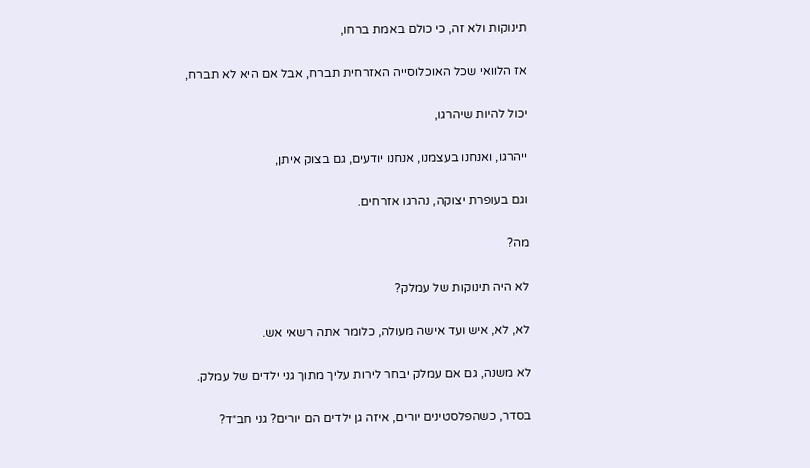תינוקות ולא זה, כי כולם באמת ברחו,

אז הלוואי שכל האוכלוסייה האזרחית תברח, אבל אם היא לא תברח,

יכול להיות שיהרגו,

ייהרגו, ואנחנו בעצמנו, אנחנו יודעים, גם בצוק איתן,

וגם בעופרת יצוקה, נהרגו אזרחים.

מה?

לא היה תינוקות של עמלק?

לא, לא, איש ועד אישה מעולה, כלומר אתה רשאי אש.

לא משנה, גם אם עמלק יבחר לירות עליך מתוך גני ילדים של עמלק.

בסדר, כשהפלסטינים יורים, איזה גן ילדים הם יורים? גני חב״ד?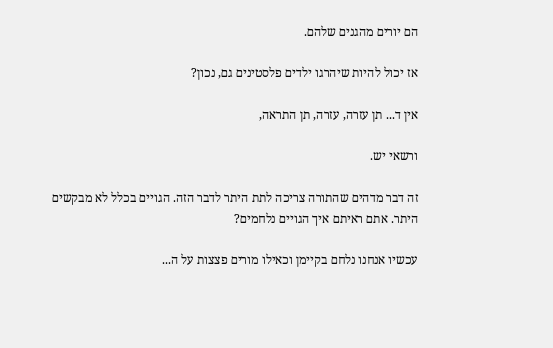הם יורים מהגנים שלהם.

אז יכול להיות שיהרגו ילדים פלסטינים גם, נכון?

אין ד... תן עזרה, עזרה, תן התראה,

ורשאי יש.

זה דבר מדהים שהתורה צריכה לתת היתר לדבר הזה. הגויים בכלל לא מבקשים היתר. אתם ראיתם איך הגויים נלחמים?

עכשיו אנחנו נלחם בקיימן וכאילו מורים פצצות על ה...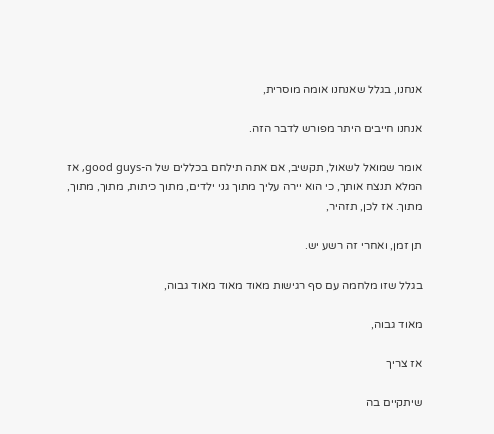אנחנו, בגלל שאנחנו אומה מוסרית,

אנחנו חייבים היתר מפורש לדבר הזה.

אומר שמואל לשאול, תקשיב, אם אתה תילחם בכללים של ה-good guys, אז המלא תנצח אותך, כי הוא יירה עליך מתוך גני ילדים, מתוך כיתות, מתוך, מתוך, מתוך. אז לכן, תזהיר,

תן זמן, ואחרי זה רשע יש.

בגלל שזו מלחמה עם סף רגישות מאוד מאוד מאוד גבוה,

מאוד גבוה,

אז צריך

שיתקיים בה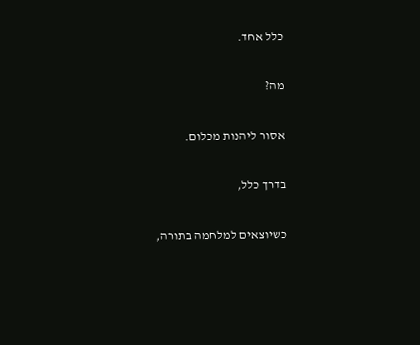כלל אחד.

מה?

אסור ליהנות מכלום.

בדרך כלל,

כשיוצאים למלחמה בתורה,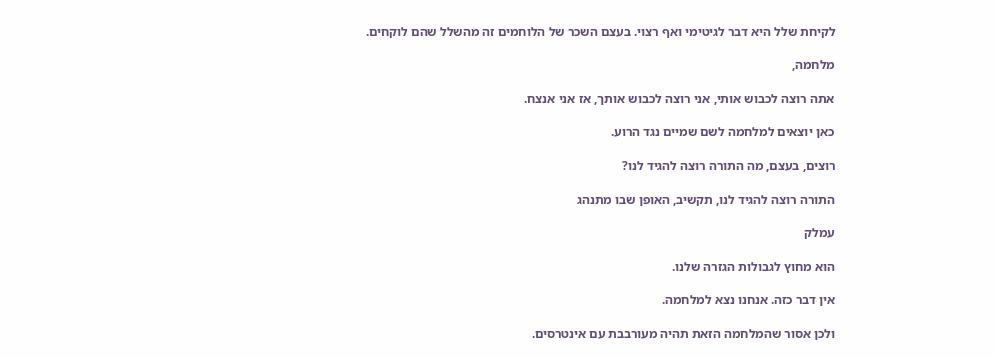לקיחת שלל היא דבר לגיטימי ואף רצוי. בעצם השכר של הלוחמים זה מהשלל שהם לוקחים.

מלחמה,

אתה רוצה לכבוש אותי, אני רוצה לכבוש אותך, אז אני אנצח.

כאן יוצאים למלחמה לשם שמיים נגד הרוע.

רוצים, בעצם, מה התורה רוצה להגיד לנו?

התורה רוצה להגיד לנו, תקשיב, האופן שבו מתנהג

עמלק

הוא מחוץ לגבולות הגזרה שלנו.

אין דבר כזה. אנחנו נצא למלחמה.

ולכן אסור שהמלחמה הזאת תהיה מעורבבת עם אינטרסים.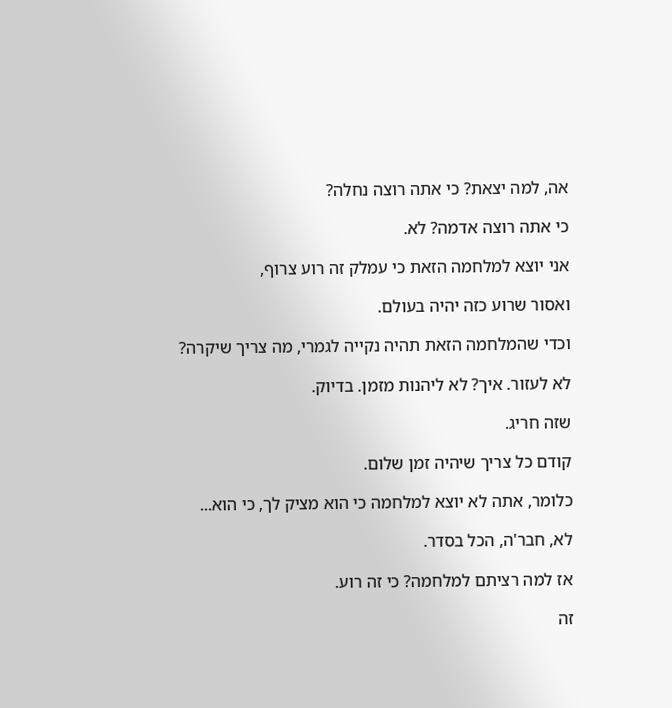אה, למה יצאת? כי אתה רוצה נחלה?

כי אתה רוצה אדמה? לא.

אני יוצא למלחמה הזאת כי עמלק זה רוע צרוף,

ואסור שרוע כזה יהיה בעולם.

וכדי שהמלחמה הזאת תהיה נקייה לגמרי, מה צריך שיקרה?

לא לעזור. איך? לא ליהנות מזמן. בדיוק.

שזה חריג.

קודם כל צריך שיהיה זמן שלום.

כלומר, אתה לא יוצא למלחמה כי הוא מציק לך, כי הוא...

לא, חבר'ה, הכל בסדר.

אז למה רציתם למלחמה? כי זה רוע.

זה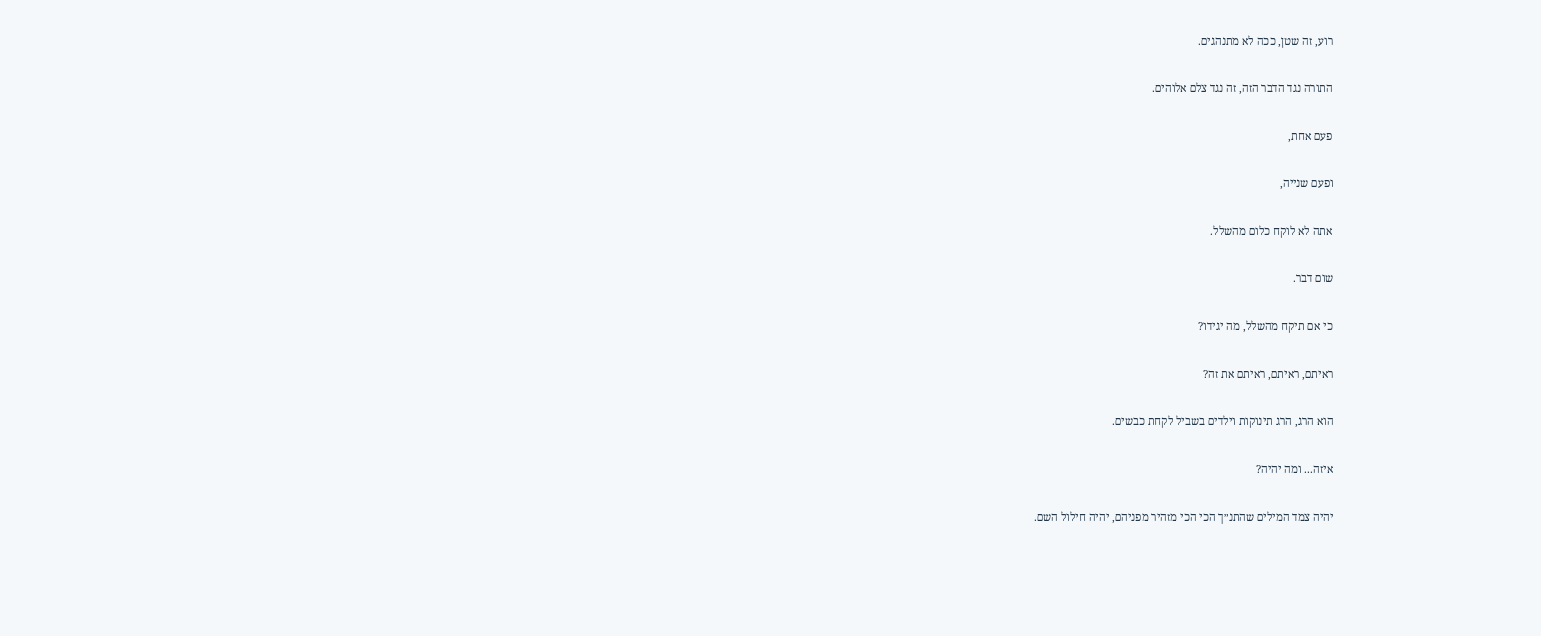רוע, זה שטן, ככה לא מתנהגים.

התורה נגד הדבר הזה, זה נגד צלם אלוהים.

פעם אחת,

ופעם שנייה,

אתה לא לוקח כלום מהשלל.

שום דבר.

כי אם תיקח מהשלל, מה יגידו?

ראיתם, ראיתם, ראיתם את זה?

הוא הרג, הרג תינוקות וילדים בשביל לקחת כבשים.

איזה... ומה יהיה?

יהיה צמד המילים שהתנ״ך הכי הכי מזהיר מפניהם, יהיה חילול השם.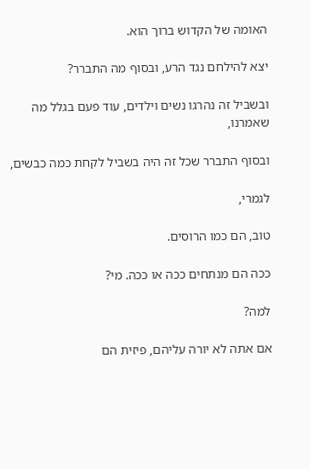האומה של הקדוש ברוך הוא.

יצא להילחם נגד הרע, ובסוף מה התברר?

ובשביל זה נהרגו נשים וילדים, עוד פעם בגלל מה שאמרנו,

ובסוף התברר שכל זה היה בשביל לקחת כמה כבשים,

לגמרי,

טוב, הם כמו הרוסים.

ככה הם מנתחים ככה או ככה. מי?

למה?

אם אתה לא יורה עליהם, פיזית הם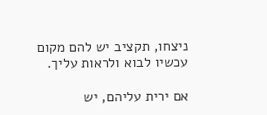ניצחו, תקציב יש להם מקום עכשיו לבוא ולראות עליך.

אם ירית עליהם, יש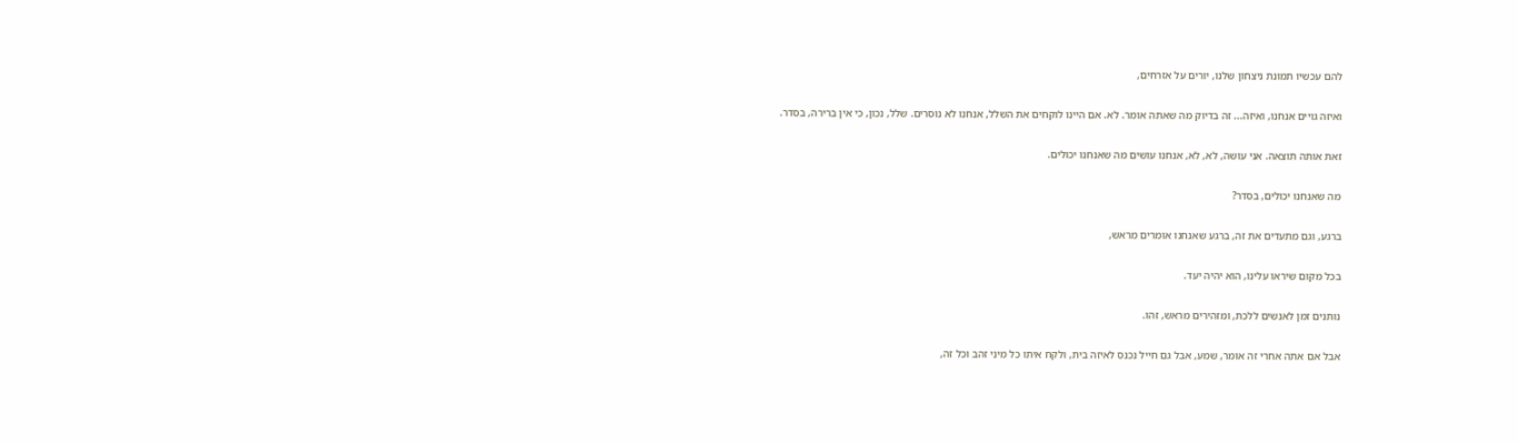להם עכשיו תמונת ניצחון שלנו, יורים על אזרחים,

ואיזה גויים אנחנו, ואיזה... זה בדיוק מה שאתה אומר. לא. אם היינו לוקחים את השלל, אנחנו לא נוסרים. שלל, נכון, כי אין ברירה, בסדר.

זאת אותה תוצאה. אני עושה, לא, לא, אנחנו עושים מה שאנחנו יכולים.

מה שאנחנו יכולים, בסדר?

ברגע, וגם מתעדים את זה, ברגע שאנחנו אומרים מראש,

בכל מקום שיראו עלינו, הוא יהיה יעד.

נותנים זמן לאנשים ללכת, ומזהירים מראש, זהו.

אבל אם אתה אחרי זה אומר, שמע, אבל גם חייל נכנס לאיזה בית, ולקח איתו כל מיני זהב וכל זה,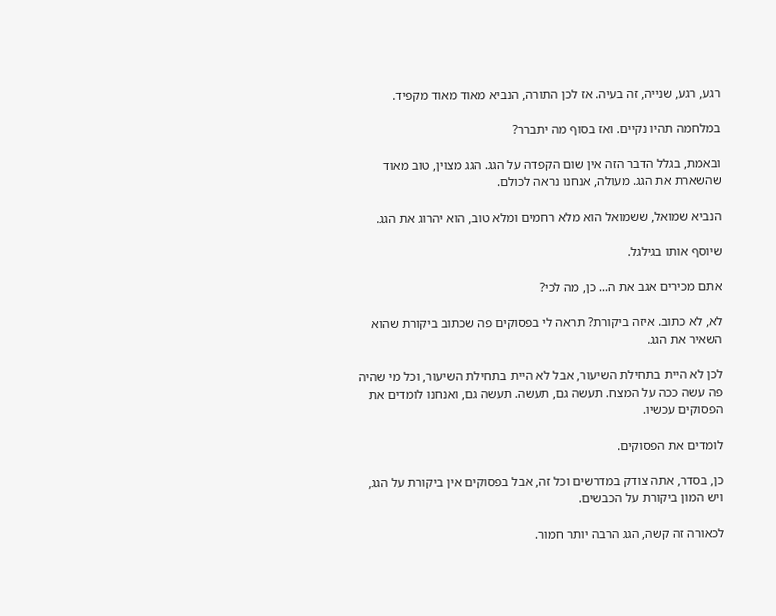רגע, רגע, שנייה, זה בעיה. אז לכן התורה, הנביא מאוד מאוד מקפיד.

במלחמה תהיו נקיים. ואז בסוף מה יתברר?

ובאמת, בגלל הדבר הזה אין שום הקפדה על הגג. הגג מצוין, טוב מאוד שהשארת את הגג. מעולה, אנחנו נראה לכולם.

הנביא שמואל, ששמואל הוא מלא רחמים ומלא טוב, הוא יהרוג את הגג.

שיוסף אותו בגילגל.

אתם מכירים אגב את ה... כן, מה לכי?

לא, לא כתוב. איזה ביקורת? תראה לי בפסוקים פה שכתוב ביקורת שהוא השאיר את הגג.

לכן לא היית בתחילת השיעור, אבל לא היית בתחילת השיעור, וכל מי שהיה פה עשה ככה על המצח. תעשה גם, תעשה. תעשה גם, ואנחנו לומדים את הפסוקים עכשיו.

לומדים את הפסוקים.

כן, בסדר, אתה צודק במדרשים וכל זה, אבל בפסוקים אין ביקורת על הגג, ויש המון ביקורת על הכבשים.

לכאורה זה קשה, הגג הרבה יותר חמור.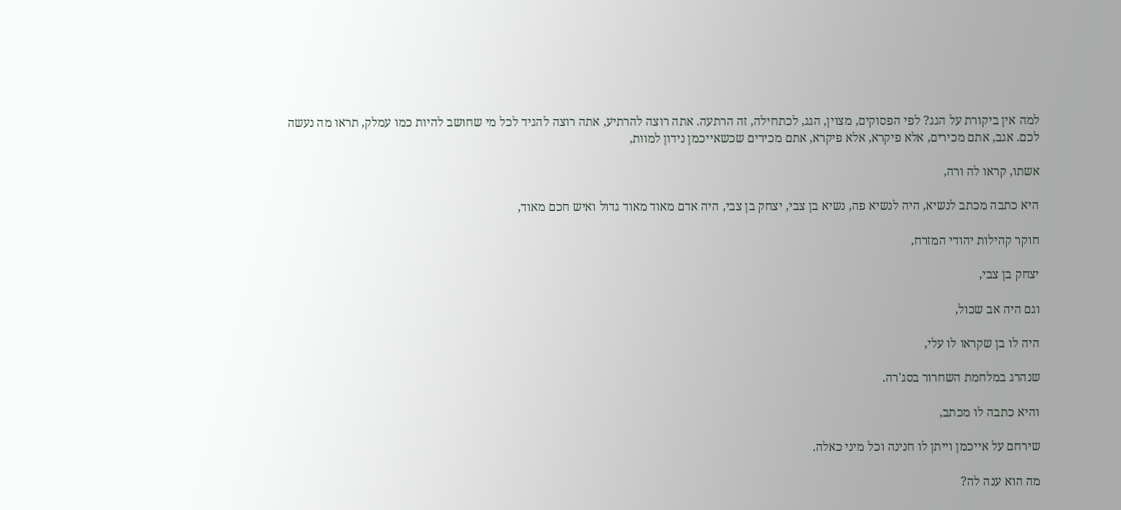למה אין ביקורת על הגג? לפי הפסוקים, מצוין, הגג, לכתחילה, זה הרתעה. אתה רוצה להרתיע, אתה רוצה להגיד לכל מי שחושב להיות כמו עמלק, תראו מה נעשה לכם. אגב, אתם מכירים, אלא פיקרא, אלא פיקרא, אתם מכירים שכשאייכמן נידון למוות,

אשתו, קראו לה ורה,

היא כתבה מכתב לנשיא, היה לנשיא פה, נשיא בן צבי, יצחק בן צבי, היה אדם מאוד מאוד גדול ואיש חכם מאוד,

חוקר קהילות יהודי המזרח,

יצחק בן צבי,

וגם היה אב שכול,

היה לו בן שקראו לו עלי,

שנהרג במלחמת השחרור בסג'רה.

והיא כתבה לו מכתב,

שירחם על אייכמן וייתן לו חנינה וכל מיני כאלה.

מה הוא ענה לה?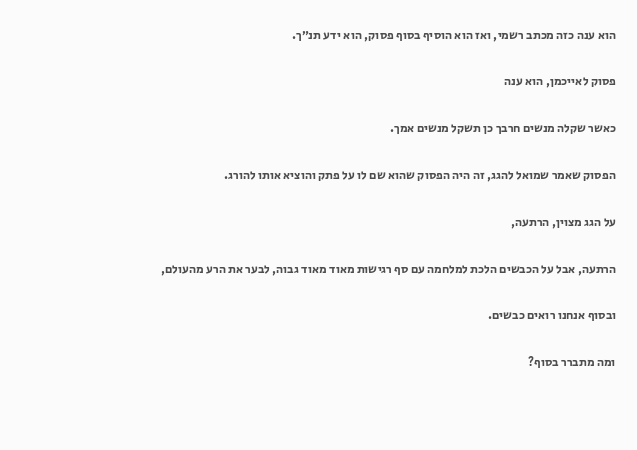הוא ענה כזה מכתב רשמי, ואז הוא הוסיף בסוף פסוק, הוא ידע תנ״ך.

פסוק לאייכמן, הוא ענה

כאשר שקלה מנשים חרבך כן תשקל מנשים אמך.

הפסוק שאמר שמואל להגג, זה היה הפסוק שהוא שם לו על פתק והוציא אותו להורג.

על הגג מצוין, הרתעה,

הרתעה, אבל על הכבשים הלכת למלחמה עם סף רגישות מאוד מאוד גבוה, לבער את הרע מהעולם,

ובסוף אנחנו רואים כבשים.

ומה מתברר בסוף?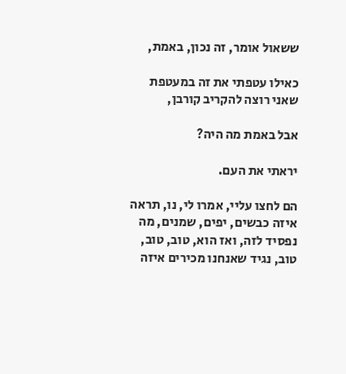ששאול אומר, זה נכון, באמת,

כאילו עטפתי את זה במעטפת שאני רוצה להקריב קורבן,

אבל באמת מה היה?

יראתי את העם.

הם לחצו עליי, אמרו לי, נו, תראה איזה כבשים, יפים, שמנים, מה נפסיד לזה, ואז הוא, טוב, טוב, טוב, נגיד שאנחנו מכירים איזה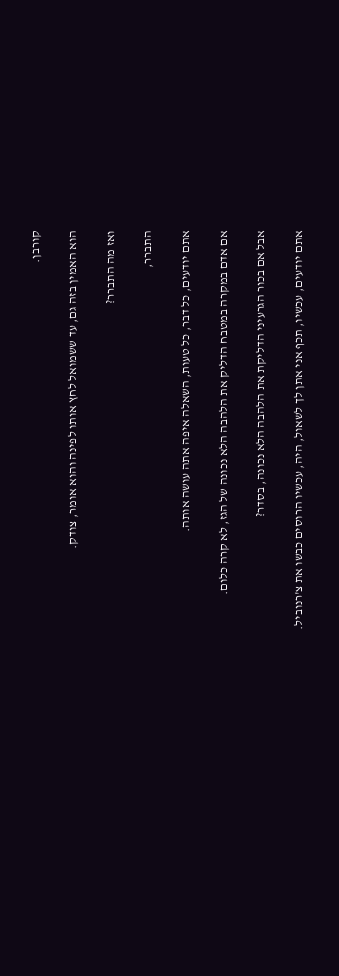קורבן.

הוא האמין בזה גם, עד ששמואל לחץ אותו לפינה והוא אומר, צודק.

ואז מה התברר?

התברר,

אתם יודעים, כל דבר, כל טעות, השאלה איפה אתה עושה אותה.

אם אדם במקרה במטבח הדליק את הלהבה הלא נכונה של הגז, לא קרה כלום.

אבל אם בכור הגרעיני הדליקת את הלהבה הלא נכונה, בסדר?

אתם יודעים, עכשיו, תכף אני אתן לך לשאול, היה, עכשיו הרוסים כבשו את צ'רנוביל.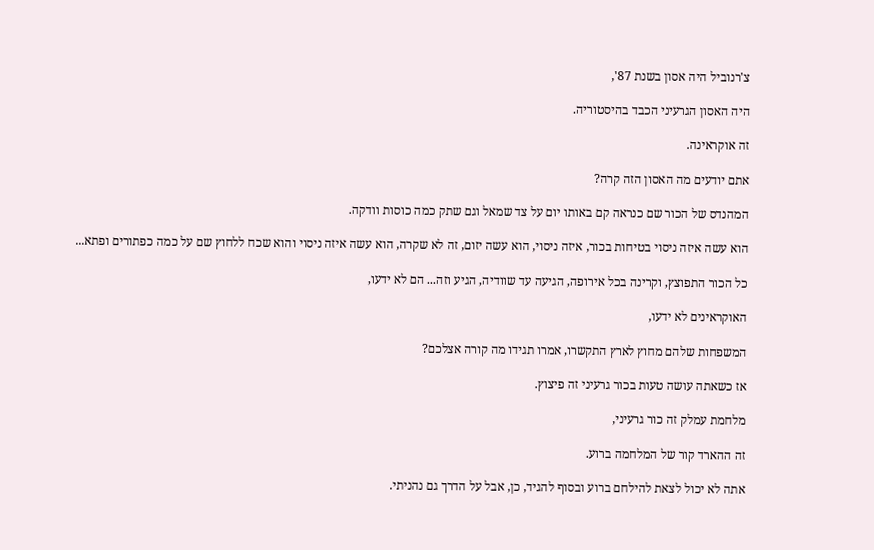צ'רנוביל היה אסון בשנת 87',

היה האסון הגרעיני הכבד בהיסטוריה.

זה אוקראינה.

אתם יודעים מה האסון הזה קרה?

המהנדס של הכור שם כנראה קם באותו יום על צד שמאל וגם שתק כמה כוסות וודקה.

הוא עשה איזה ניסוי בטיחות בכור, איזה ניסוי, הוא עשה יזום, זה לא שקרה, הוא עשה איזה ניסוי והוא שכח ללחוץ שם על כמה כפתורים ופתא...

כל הכור התפוצץ, וקרינה בכל אירופה, הגיעה עד שוודיה, הגיע וזה... הם לא ידעו,

האוקראינים לא ידעו,

המשפחות שלהם מחוץ לארץ התקשרו, אמרו תגידו מה קורה אצלכם?

אז כשאתה עושה טעות בכור גרעיני זה פיצוץ.

מלחמת עמלק זה כור גרעיני,

זה ההארד קור של המלחמה ברוע.

אתה לא יכול לצאת להילחם ברוע ובסוף להגיד, כן, אבל על הדרך גם נהניתי.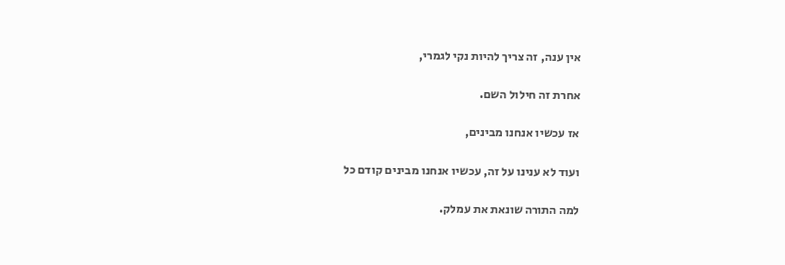אין ענה, זה צריך להיות נקי לגמרי,

אחרת זה חילול השם.

אז עכשיו אנחנו מבינים,

ועוד לא ענינו על זה, עכשיו אנחנו מבינים קודם כל

למה התורה שונאת את עמלק.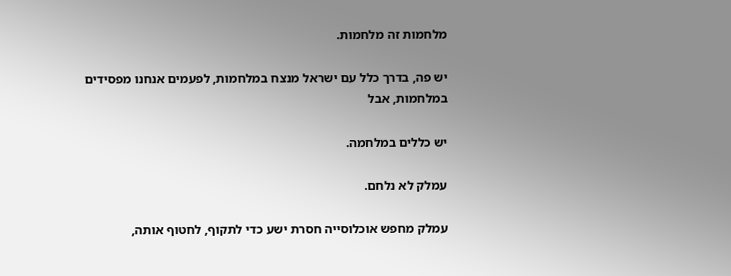מלחמות זה מלחמות.

יש פה, בדרך כלל עם ישראל מנצח במלחמות, לפעמים אנחנו מפסידים במלחמות, אבל

יש כללים במלחמה.

עמלק לא נלחם.

עמלק מחפש אוכלוסייה חסרת ישע כדי לתקוף, לחטוף אותה,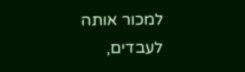למכור אותה לעבדים,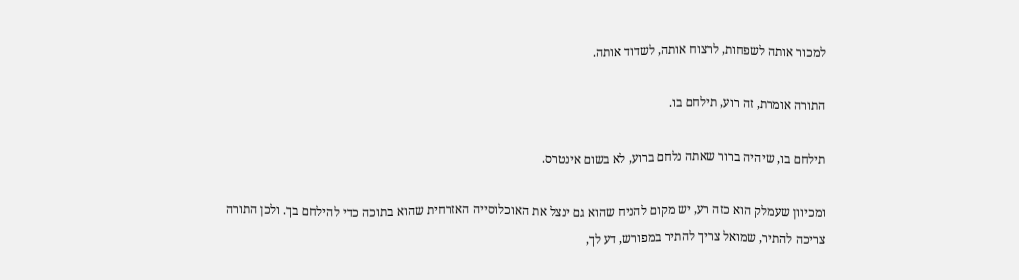למכור אותה לשפחות, לרצוח אותה, לשדוד אותה.

התורה אומרת, זה רוע, תילחם בו.

תילחם בו, שיהיה ברור שאתה נלחם ברוע, לא בשום אינטרס.

ומכיוון שעמלק הוא כזה רע, יש מקום להניח שהוא גם ינצל את האוכלוסייה האזרחית שהוא בתוכה כדי להילחם בך. ולכן התורה צריכה להתיר, שמואל צריך להתיר במפורש, דע לך,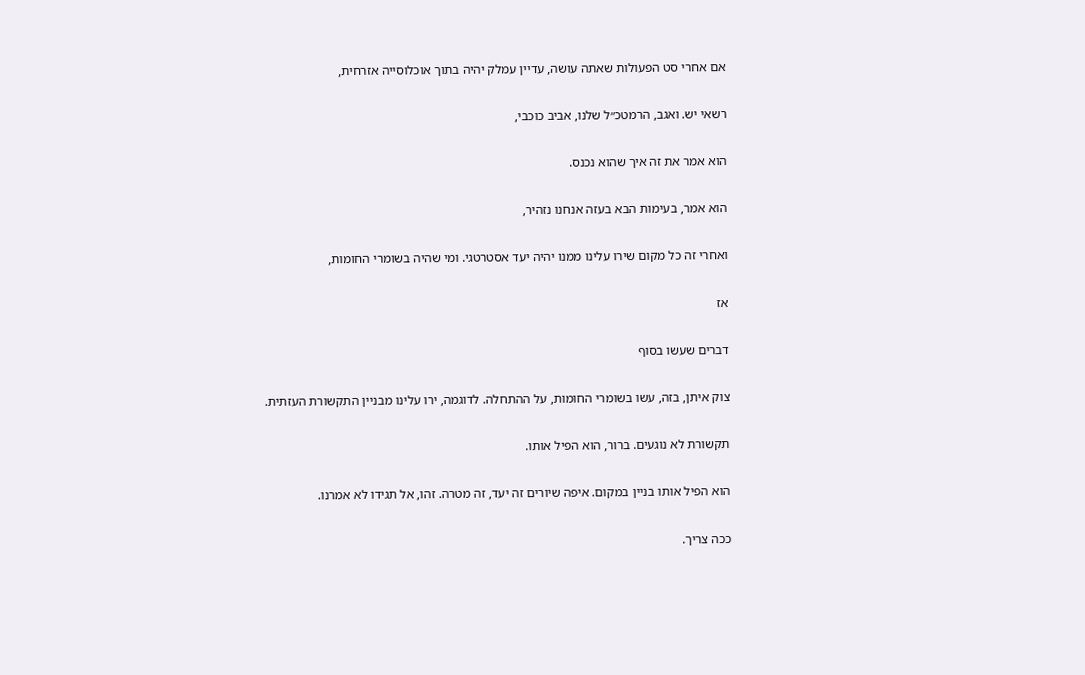אם אחרי סט הפעולות שאתה עושה, עדיין עמלק יהיה בתוך אוכלוסייה אזרחית,

רשאי יש. ואגב, הרמטכ״ל שלנו, אביב כוכבי,

הוא אמר את זה איך שהוא נכנס.

הוא אמר, בעימות הבא בעזה אנחנו נזהיר,

ואחרי זה כל מקום שירו עלינו ממנו יהיה יעד אסטרטגי. ומי שהיה בשומרי החומות,

אז

דברים שעשו בסוף

צוק איתן, בזה, עשו בשומרי החומות, על ההתחלה. לדוגמה, ירו עלינו מבניין התקשורת העזתית.

תקשורת לא נוגעים. ברור, הוא הפיל אותו.

הוא הפיל אותו בניין במקום. איפה שיורים זה יעד, זה מטרה. זהו, אל תגידו לא אמרנו.

ככה צריך.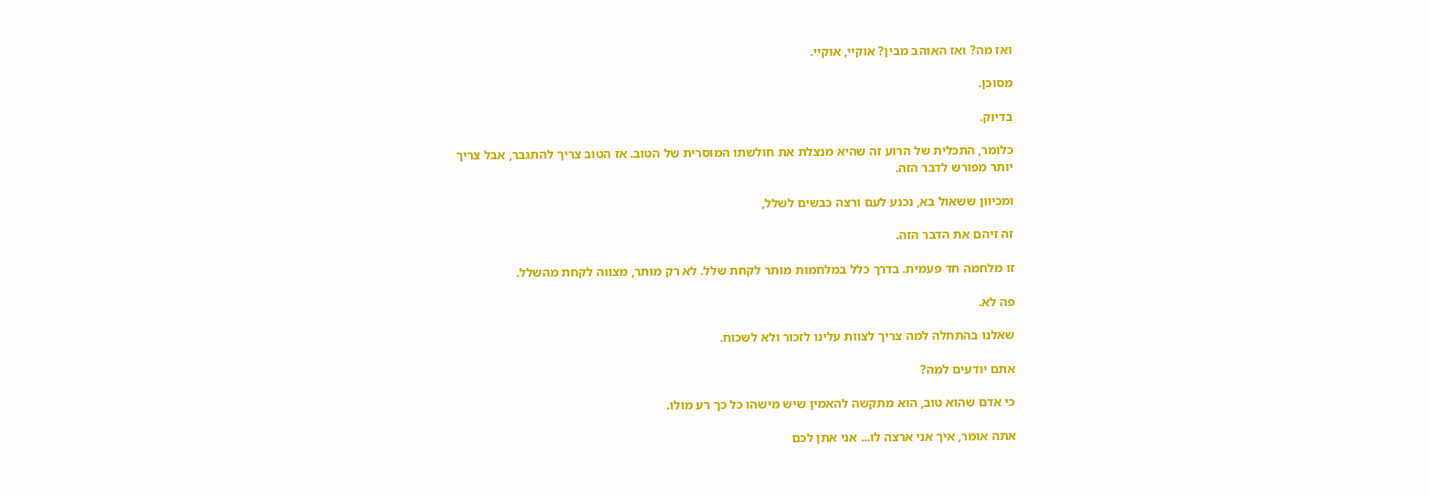ואז מה? ואז האוהב מבין? אוקיי, אוקיי.

מסוכן.

בדיוק.

כלומר, התכלית של הרוע זה שהיא מנצלת את חולשתו המוסרית של הטוב. אז הטוב צריך להתגבר, אבל צריך יותר מפורש לדבר הזה.

ומכיוון ששאול בא, נכנע לעם ורצה כבשים לשלל,

זה זיהם את הדבר הזה.

זו מלחמה חד פעמית. בדרך כלל במלחמות מותר לקחת שלל. לא רק מותר, מצווה לקחת מהשלל.

פה לא.

שאלנו בהתחלה למה צריך לצוות עלינו לזכור ולא לשכוח.

אתם יודעים למה?

כי אדם שהוא טוב, הוא מתקשה להאמין שיש מישהו כל כך רע מולו.

אתה אומר, איך אני ארצה לו... אני אתן לכם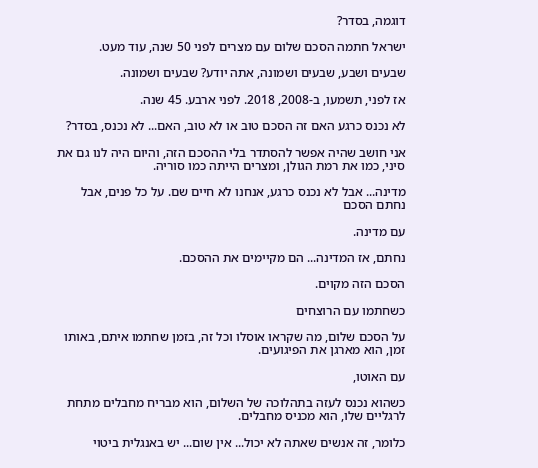דוגמה, בסדר?

ישראל חתמה הסכם שלום עם מצרים לפני 50 שנה, עוד מעט.

שבעים ושבע, שבעים ושמונה, אתה יודע? שבעים ושמונה.

אז לפני, תשמעו, ב-2008, 2018. לפני ארבע. 45 שנה.

לא נכנס כרגע האם זה הסכם טוב או לא טוב, האם... לא נכנס, בסדר?

אני חושב שהיה אפשר להסתדר בלי ההסכם הזה, והיום היה לנו גם את סיני, כמו את רמת הגולן, ומצרים הייתה כמו סוריה.

מדינה... אבל לא נכנס כרגע, אנחנו לא חיים שם. על כל פנים, אבל נחתם הסכם

עם מדינה.

נחתם, אז המדינה... הם מקיימים את ההסכם.

הסכם הזה מקוים.

כשחתמו עם הרוצחים

על הסכם שלום, מה שקראו אוסלו וכל זה, בזמן שחתמו איתם, באותו זמן, הוא מארגן את הפיגועים.

עם האוטו,

כשהוא נכנס לעזה בתהלוכה של השלום, הוא מבריח מחבלים מתחת לרגליים שלו, הוא מכניס מחבלים.

כלומר, זה אנשים שאתה לא יכול... אין שום... יש באנגלית ביטוי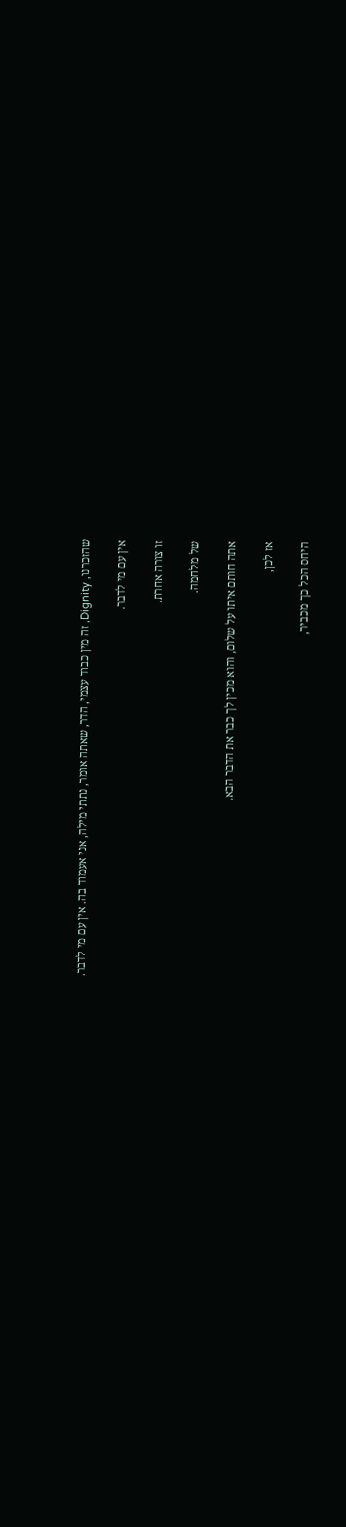שהזכרנו, Dignity, זה מין כבוד עצמי, הדר, שאתה אומר, נתתי מילה, אני אעמוד בה. אין עם מי לדבר.

אין עם מי לדבר.

זו צורה אחרת.

של מלחמה.

אתה חותם איתו על שלום, והוא מכין לך כבר את הדבר הבא.

אז לכן,

היחס הכל כך מכביר,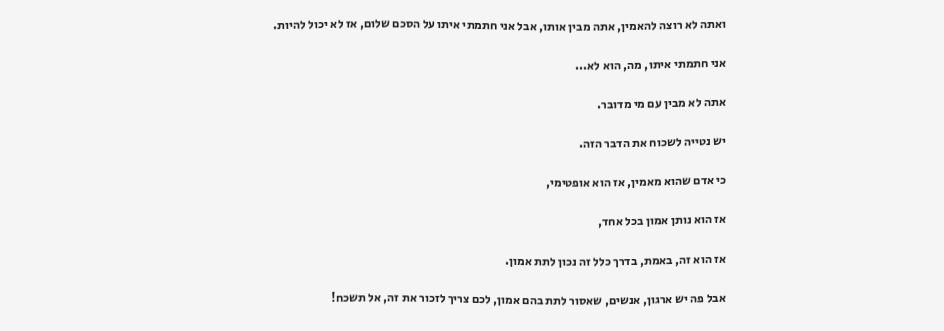ואתה לא רוצה להאמין, אתה מבין אותו, אבל אני חתמתי איתו על הסכם שלום, אז לא יכול להיות.

אני חתמתי איתו, מה, הוא לא...

אתה לא מבין עם מי מדובר.

יש נטייה לשכוח את הדבר הזה.

כי אדם שהוא מאמין, אז הוא אופטימי,

אז הוא נותן אמון בכל אחד,

אז הוא זה, באמת, בדרך כלל זה נכון לתת אמון.

אבל פה יש ארגון, אנשים, שאסור לתת בהם אמון, לכם צריך לזכור את זה, אל תשכח!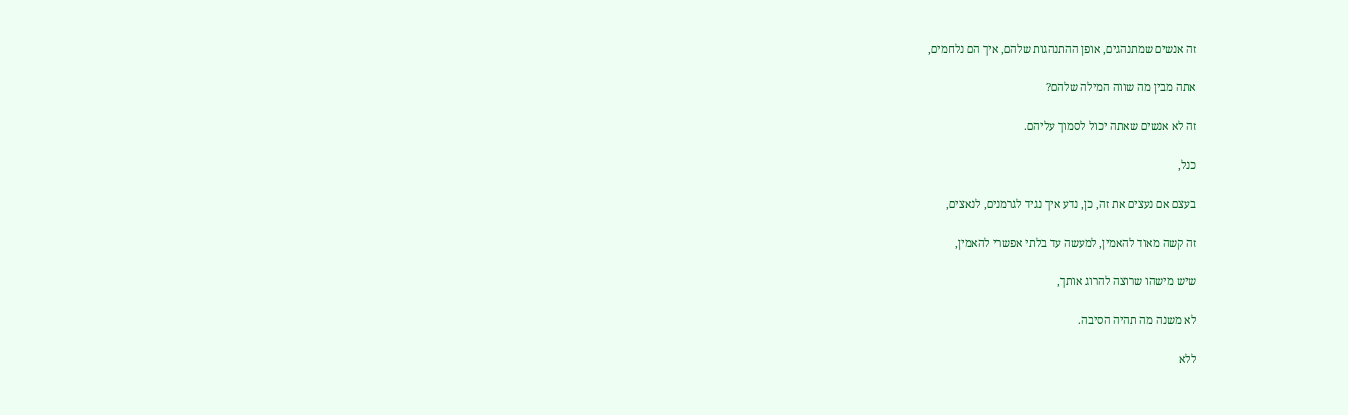זה אנשים שמתנהגים, אופן ההתנהגות שלהם, איך הם נלחמים,

אתה מבין מה שווה המילה שלהם?

זה לא אנשים שאתה יכול לסמוך עליהם.

כנל,

בעצם אם נעצים את זה, כן, נדע איך נגיד לגרמנים, לנאצים,

זה קשה מאוד להאמין, למעשה עד בלתי אפשרי להאמין,

שיש מישהו שרוצה להרוג אותך,

לא משנה מה תהיה הסיבה.

ללא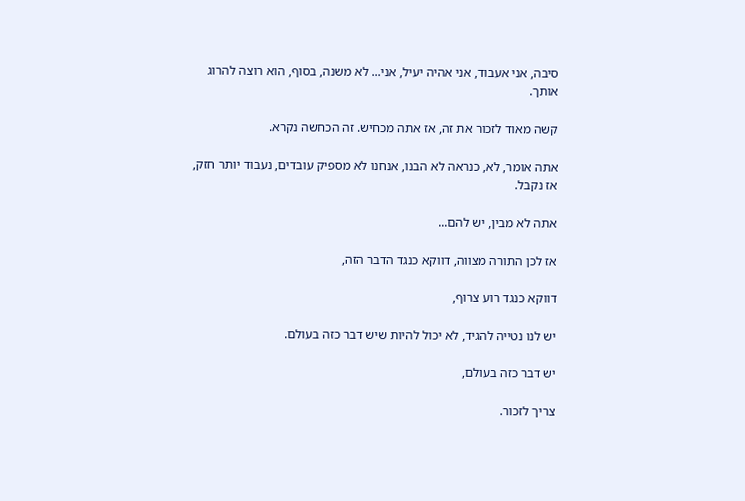סיבה, אני אעבוד, אני אהיה יעיל, אני... לא משנה, בסוף, הוא רוצה להרוג אותך.

קשה מאוד לזכור את זה, אז אתה מכחיש. זה הכחשה נקרא.

אתה אומר, לא, כנראה לא הבנו, אנחנו לא מספיק עובדים, נעבוד יותר חזק, אז נקבל.

אתה לא מבין, יש להם...

אז לכן התורה מצווה, דווקא כנגד הדבר הזה,

דווקא כנגד רוע צרוף,

יש לנו נטייה להגיד, לא יכול להיות שיש דבר כזה בעולם.

יש דבר כזה בעולם,

צריך לזכור.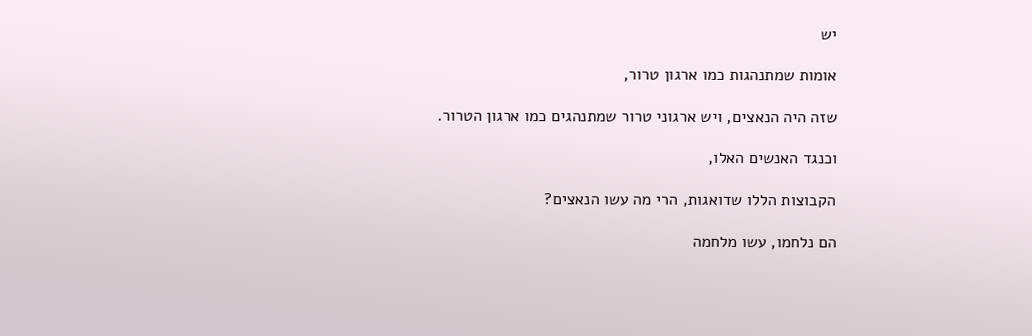יש

אומות שמתנהגות כמו ארגון טרור,

שזה היה הנאצים, ויש ארגוני טרור שמתנהגים כמו ארגון הטרור.

וכנגד האנשים האלו,

הקבוצות הללו שדואגות, הרי מה עשו הנאצים?

הם נלחמו, עשו מלחמה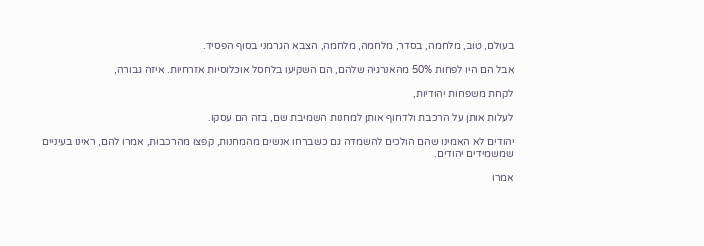בעולם, טוב, מלחמה, בסדר, מלחמה, מלחמה, הצבא הגרמני בסוף הפסיד.

אבל הם היו לפחות 50% מהאנרגיה שלהם, הם השקיעו בלחסל אוכלוסיות אזרחיות. איזה גבורה,

לקחת משפחות יהודיות,

לעלות אותן על הרכבת ולדחוף אותן למחנות השמיבת שם, בזה הם עסקו.

יהודים לא האמינו שהם הולכים להשמדה גם כשברחו אנשים מהמחנות, קפצו מהרכבות, אמרו להם, ראינו בעיניים שמשמידים יהודים.

אמרו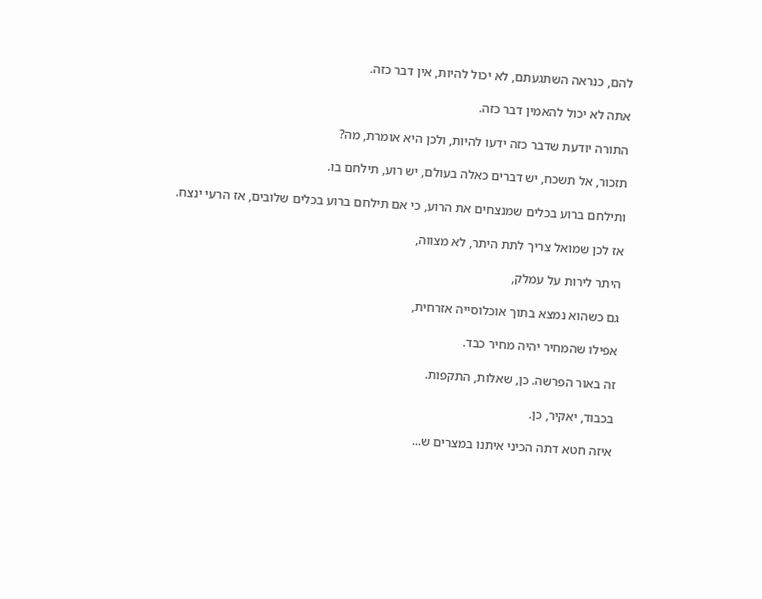להם, כנראה השתגעתם, לא יכול להיות, אין דבר כזה.

אתה לא יכול להאמין דבר כזה.

התורה יודעת שדבר כזה ידעו להיות, ולכן היא אומרת, מה?

תזכור, אל תשכח, יש דברים כאלה בעולם, יש רוע, תילחם בו.

ותילחם ברוע בכלים שמנצחים את הרוע, כי אם תילחם ברוע בכלים שלובים, אז הרעי ינצח.

אז לכן שמואל צריך לתת היתר, לא מצווה,

היתר לירות על עמלק,

גם כשהוא נמצא בתוך אוכלוסייה אזרחית,

אפילו שהמחיר יהיה מחיר כבד.

זה באור הפרשה. כן, שאלות, התקפות.

בכבוד, יאקיר, כן.

איזה חטא דתה הכיני איתנו במצרים ש...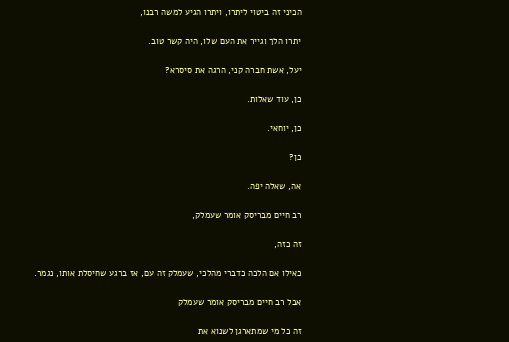הכיני זה ביטוי ליתרו, ויתרו הגיע למשה רבנו,

יתרו הלך וגייר את העם שלו, היה קשר טוב.

יעל, אשת חברה קני, הרגה את סיסרא?

כן, עוד שאלות.

כן, יוחאי.

כן?

אה, שאלה יפה.

רב חיים מבריסק אומר שעמלק,

זה כזה,

כאילו אם הלכה כדברי מהלכי, שעמלק זה עם, אז ברגע שחיסלת אותו, נגמר.

אבל רב חיים מבריסק אומר שעמלק

זה כל מי שמתארגן לשנוא את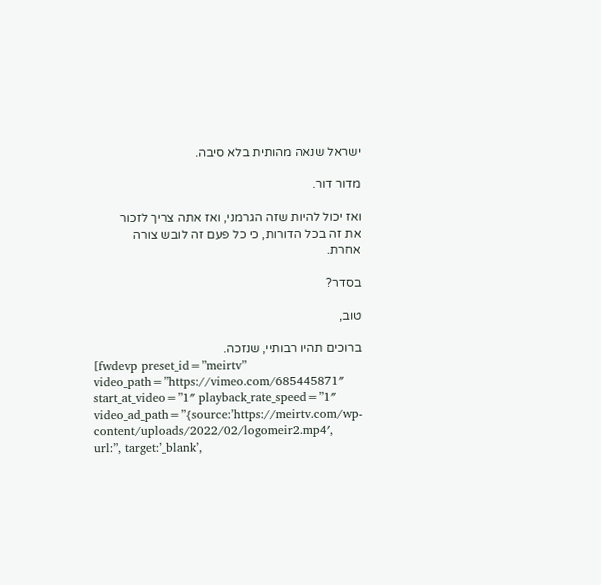ישראל שנאה מהותית בלא סיבה.

מדור דור.

ואז יכול להיות שזה הגרמני, ואז אתה צריך לזכור את זה בכל הדורות, כי כל פעם זה לובש צורה אחרת.

בסדר?

טוב,

ברוכים תהיו רבותיי, שנזכה.
[fwdevp preset_id=”meirtv” video_path=”https://vimeo.com/685445871″ start_at_video=”1″ playback_rate_speed=”1″ video_ad_path=”{source:’https://meirtv.com/wp-content/uploads/2022/02/logomeir2.mp4′, url:”, target:’_blank’,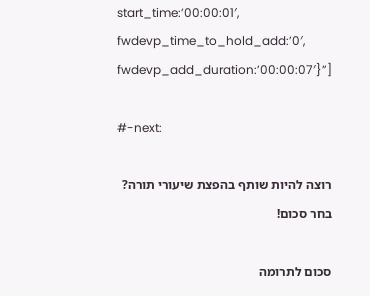start_time:’00:00:01′, fwdevp_time_to_hold_add:’0′, fwdevp_add_duration:’00:00:07′}”]

#-next:

רוצה להיות שותף בהפצת שיעורי תורה? בחר סכום!

סכום לתרומה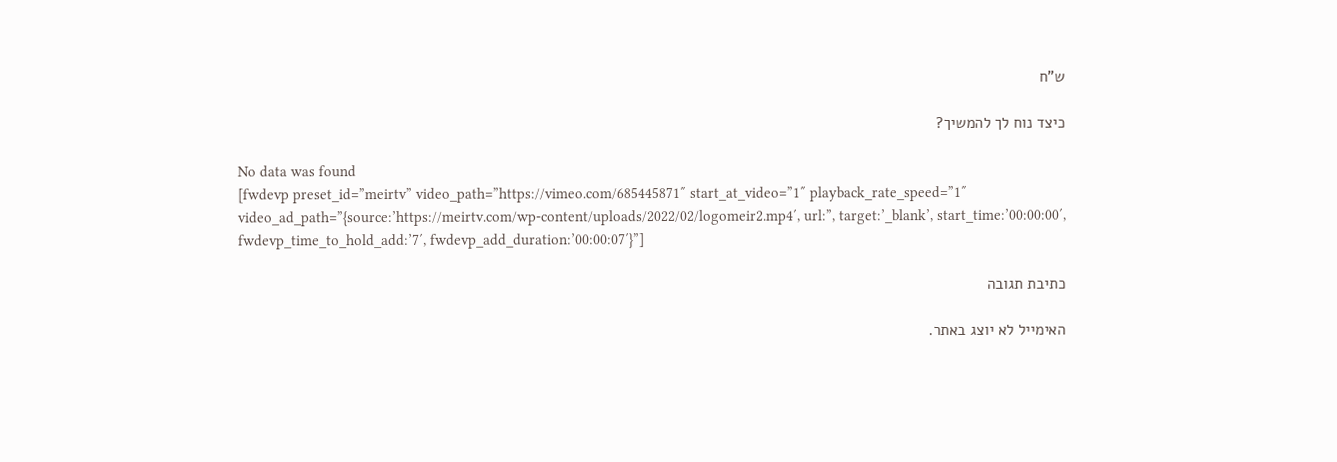ש”ח

כיצד נוח לך להמשיך?

No data was found
[fwdevp preset_id=”meirtv” video_path=”https://vimeo.com/685445871″ start_at_video=”1″ playback_rate_speed=”1″ video_ad_path=”{source:’https://meirtv.com/wp-content/uploads/2022/02/logomeir2.mp4′, url:”, target:’_blank’, start_time:’00:00:00′, fwdevp_time_to_hold_add:’7′, fwdevp_add_duration:’00:00:07′}”]

כתיבת תגובה

האימייל לא יוצג באתר.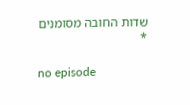שדות החובה מסומנים *

no episode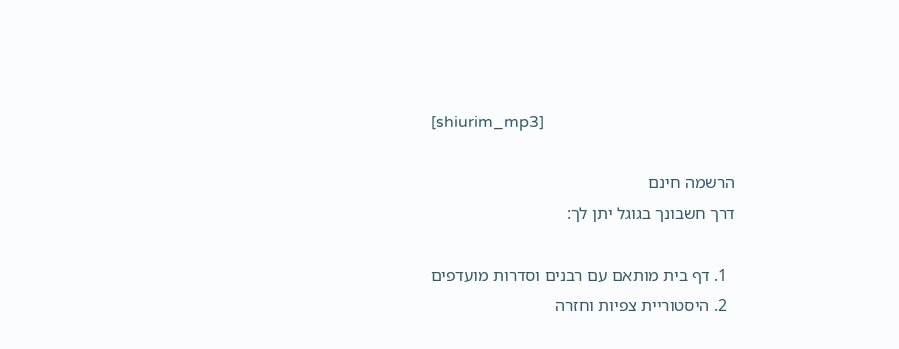[shiurim_mp3]

הרשמה חינם
דרך חשבונך בגוגל יתן לך:

  1. דף בית מותאם עם רבנים וסדרות מועדפים
  2. היסטוריית צפיות וחזרה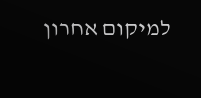למיקום אחרון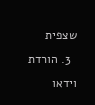שצפית
  3. הורדת וידאו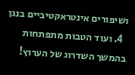ושיפורים אינטראקטיביים בנגן
  4. ועוד הטבות מתפתחות בהמשך השדרוג של הערוץ!